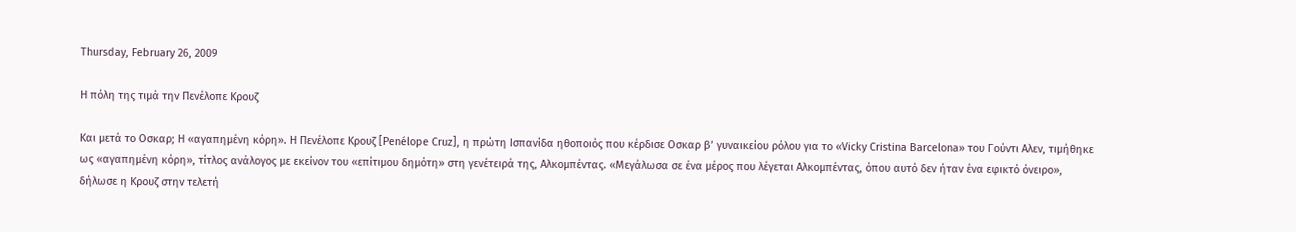Thursday, February 26, 2009

Η πόλη της τιμά την Πενέλοπε Κρουζ

Και μετά το Οσκαρ; Η «αγαπημένη κόρη». Η Πενέλοπε Κρουζ [Penélope Cruz], η πρώτη Ισπανίδα ηθοποιός που κέρδισε Οσκαρ β’ γυναικείου ρόλου για το «Vicky Cristina Barcelona» του Γούντι Αλεν, τιμήθηκε ως «αγαπημένη κόρη», τίτλος ανάλογος με εκείνον του «επίτιμου δημότη» στη γενέτειρά της, Αλκομπέντας. «Μεγάλωσα σε ένα μέρος που λέγεται Αλκομπέντας, όπου αυτό δεν ήταν ένα εφικτό όνειρο», δήλωσε η Κρουζ στην τελετή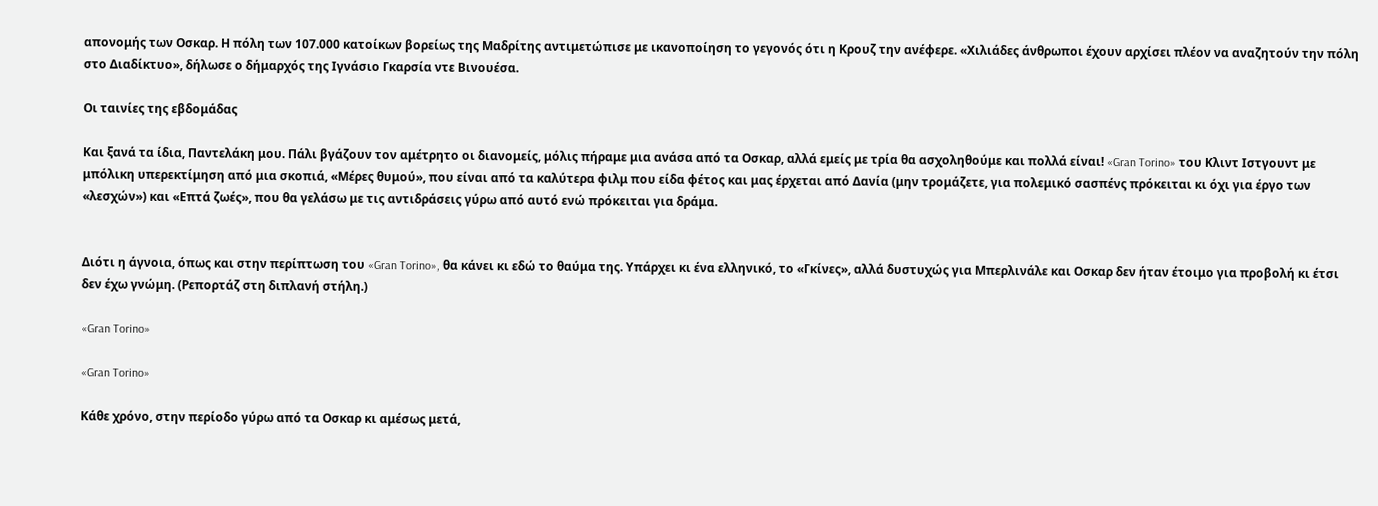απονομής των Οσκαρ. Η πόλη των 107.000 κατοίκων βορείως της Μαδρίτης αντιμετώπισε με ικανοποίηση το γεγονός ότι η Κρουζ την ανέφερε. «Χιλιάδες άνθρωποι έχουν αρχίσει πλέον να αναζητούν την πόλη στο Διαδίκτυο», δήλωσε ο δήμαρχός της Ιγνάσιο Γκαρσία ντε Βινουέσα.

Οι ταινίες της εβδομάδας

Και ξανά τα ίδια, Παντελάκη μου. Πάλι βγάζουν τον αμέτρητο οι διανομείς, μόλις πήραμε μια ανάσα από τα Οσκαρ, αλλά εμείς με τρία θα ασχοληθούμε και πολλά είναι! «Gran Torino» του Κλιντ Ιστγουντ με μπόλικη υπερεκτίμηση από μια σκοπιά, «Μέρες θυμού», που είναι από τα καλύτερα φιλμ που είδα φέτος και μας έρχεται από Δανία (μην τρομάζετε, για πολεμικό σασπένς πρόκειται κι όχι για έργο των «λεσχών») και «Επτά ζωές», που θα γελάσω με τις αντιδράσεις γύρω από αυτό ενώ πρόκειται για δράμα.


Διότι η άγνοια, όπως και στην περίπτωση του «Gran Torino», θα κάνει κι εδώ το θαύμα της. Υπάρχει κι ένα ελληνικό, το «Γκίνες», αλλά δυστυχώς για Μπερλινάλε και Οσκαρ δεν ήταν έτοιμο για προβολή κι έτσι δεν έχω γνώμη. (Ρεπορτάζ στη διπλανή στήλη.)

«Gran Torino»

«Gran Torino»

Κάθε χρόνο, στην περίοδο γύρω από τα Οσκαρ κι αμέσως μετά,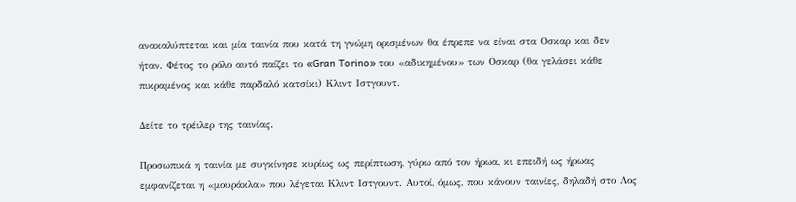ανακαλύπτεται και μία ταινία που κατά τη γνώμη ορισμένων θα έπρεπε να είναι στα Οσκαρ και δεν ήταν. Φέτος το ρόλο αυτό παίζει το «Gran Torino» του «αδικημένου» των Οσκαρ (θα γελάσει κάθε πικραμένος και κάθε παρδαλό κατσίκι) Κλιντ Ιστγουντ.

Δείτε το τρέιλερ της ταινίας.

Προσωπικά η ταινία με συγκίνησε κυρίως ως περίπτωση, γύρω από τον ήρωα, κι επειδή ως ήρωας εμφανίζεται η «μουράκλα» που λέγεται Κλιντ Ιστγουντ. Αυτοί, όμως, που κάνουν ταινίες, δηλαδή στο Λος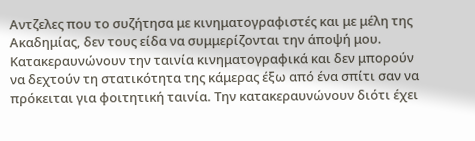Αντζελες που το συζήτησα με κινηματογραφιστές και με μέλη της Ακαδημίας, δεν τους είδα να συμμερίζονται την άποψή μου. Κατακεραυνώνουν την ταινία κινηματογραφικά και δεν μπορούν να δεχτούν τη στατικότητα της κάμερας έξω από ένα σπίτι σαν να πρόκειται για φοιτητική ταινία. Την κατακεραυνώνουν διότι έχει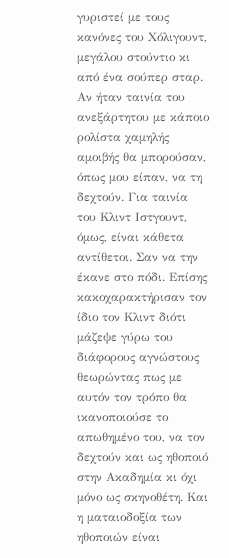γυριστεί με τους κανόνες του Χόλιγουντ, μεγάλου στούντιο κι από ένα σούπερ σταρ. Αν ήταν ταινία του ανεξάρτητου με κάποιο ρολίστα χαμηλής αμοιβής θα μπορούσαν, όπως μου είπαν, να τη δεχτούν. Για ταινία του Κλιντ Ιστγουντ, όμως, είναι κάθετα αντίθετοι. Σαν να την έκανε στο πόδι. Επίσης κακοχαρακτήρισαν τον ίδιο τον Κλιντ διότι μάζεψε γύρω του διάφορους αγνώστους θεωρώντας πως με αυτόν τον τρόπο θα ικανοποιούσε το απωθημένο του, να τον δεχτούν και ως ηθοποιό στην Ακαδημία κι όχι μόνο ως σκηνοθέτη. Και η ματαιοδοξία των ηθοποιών είναι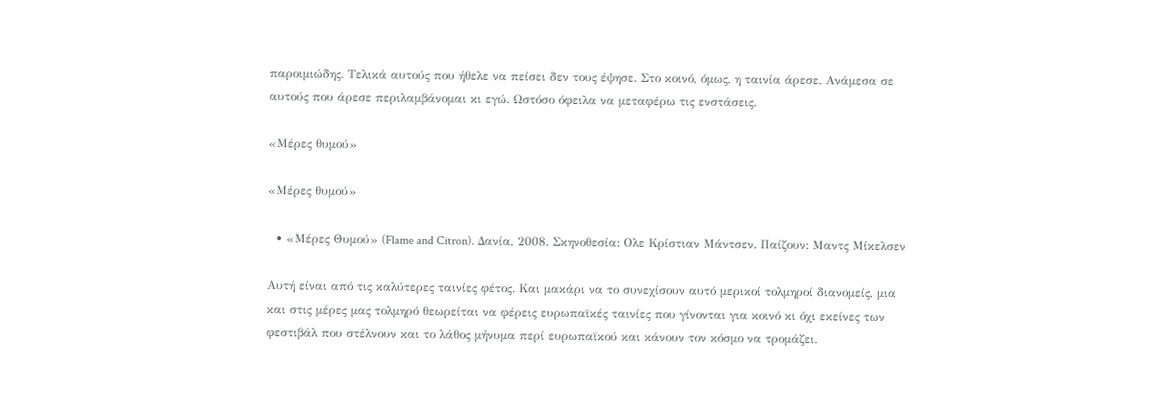παροιμιώδης. Τελικά αυτούς που ήθελε να πείσει δεν τους έψησε. Στο κοινό, όμως, η ταινία άρεσε. Ανάμεσα σε αυτούς που άρεσε περιλαμβάνομαι κι εγώ. Ωστόσο όφειλα να μεταφέρω τις ενστάσεις.

«Μέρες θυμού»

«Μέρες θυμού»

  • «Μέρες Θυμού» (Flame and Citron). Δανία, 2008. Σκηνοθεσία: Ολε Κρίστιαν Μάντσεν. Παίζουν: Μαντς Μίκελσεν

Αυτή είναι από τις καλύτερες ταινίες φέτος. Και μακάρι να το συνεχίσουν αυτό μερικοί τολμηροί διανομείς, μια και στις μέρες μας τολμηρό θεωρείται να φέρεις ευρωπαϊκές ταινίες που γίνονται για κοινό κι όχι εκείνες των φεστιβάλ που στέλνουν και το λάθος μήνυμα περί ευρωπαϊκού και κάνουν τον κόσμο να τρομάζει.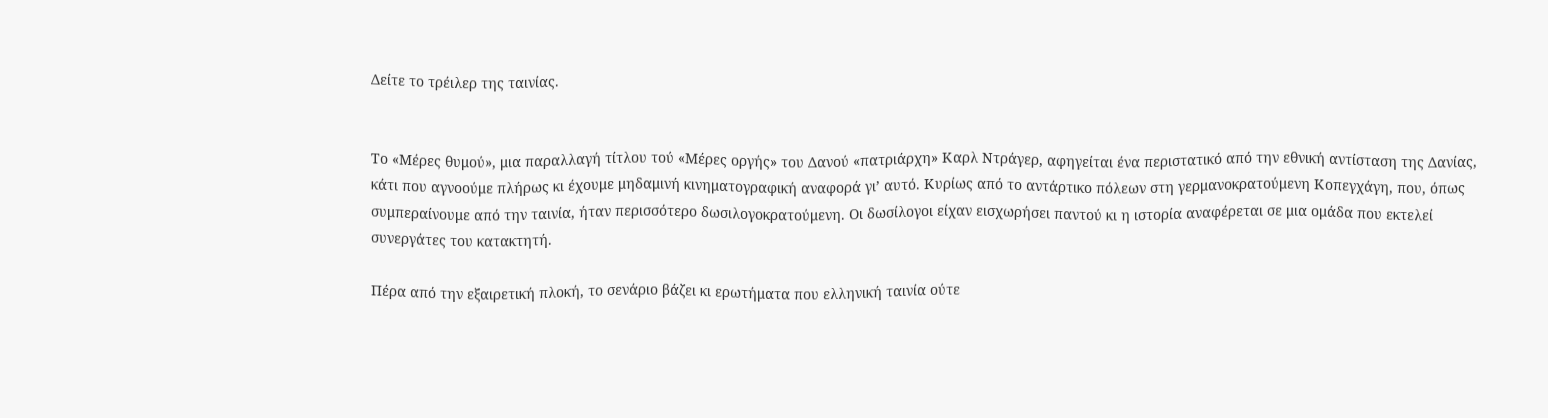Δείτε το τρέιλερ της ταινίας.


Το «Μέρες θυμού», μια παραλλαγή τίτλου τού «Μέρες οργής» του Δανού «πατριάρχη» Καρλ Ντράγερ, αφηγείται ένα περιστατικό από την εθνική αντίσταση της Δανίας, κάτι που αγνοούμε πλήρως κι έχουμε μηδαμινή κινηματογραφική αναφορά γι’ αυτό. Κυρίως από το αντάρτικο πόλεων στη γερμανοκρατούμενη Κοπεγχάγη, που, όπως συμπεραίνουμε από την ταινία, ήταν περισσότερο δωσιλογοκρατούμενη. Οι δωσίλογοι είχαν εισχωρήσει παντού κι η ιστορία αναφέρεται σε μια ομάδα που εκτελεί συνεργάτες του κατακτητή.

Πέρα από την εξαιρετική πλοκή, το σενάριο βάζει κι ερωτήματα που ελληνική ταινία ούτε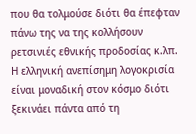που θα τολμούσε διότι θα έπεφταν πάνω της να της κολλήσουν ρετσινιές εθνικής προδοσίας κ.λπ. Η ελληνική ανεπίσημη λογοκρισία είναι μοναδική στον κόσμο διότι ξεκινάει πάντα από τη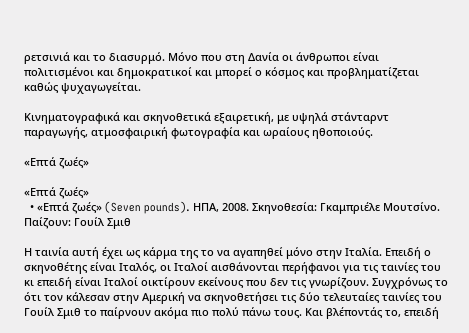ρετσινιά και το διασυρμό. Μόνο που στη Δανία οι άνθρωποι είναι πολιτισμένοι και δημοκρατικοί και μπορεί ο κόσμος και προβληματίζεται καθώς ψυχαγωγείται.

Κινηματογραφικά και σκηνοθετικά εξαιρετική, με υψηλά στάνταρντ παραγωγής, ατμοσφαιρική φωτογραφία και ωραίους ηθοποιούς.

«Επτά ζωές»

«Επτά ζωές»
  • «Επτά ζωές» (Seven pounds). ΗΠΑ, 2008. Σκηνοθεσία: Γκαμπριέλε Μουτσίνο. Παίζουν: Γουίλ Σμιθ

Η ταινία αυτή έχει ως κάρμα της το να αγαπηθεί μόνο στην Ιταλία. Επειδή ο σκηνοθέτης είναι Ιταλός, οι Ιταλοί αισθάνονται περήφανοι για τις ταινίες του κι επειδή είναι Ιταλοί οικτίρουν εκείνους που δεν τις γνωρίζουν. Συγχρόνως το ότι τον κάλεσαν στην Αμερική να σκηνοθετήσει τις δύο τελευταίες ταινίες του Γουίλ Σμιθ το παίρνουν ακόμα πιο πολύ πάνω τους. Και βλέποντάς το, επειδή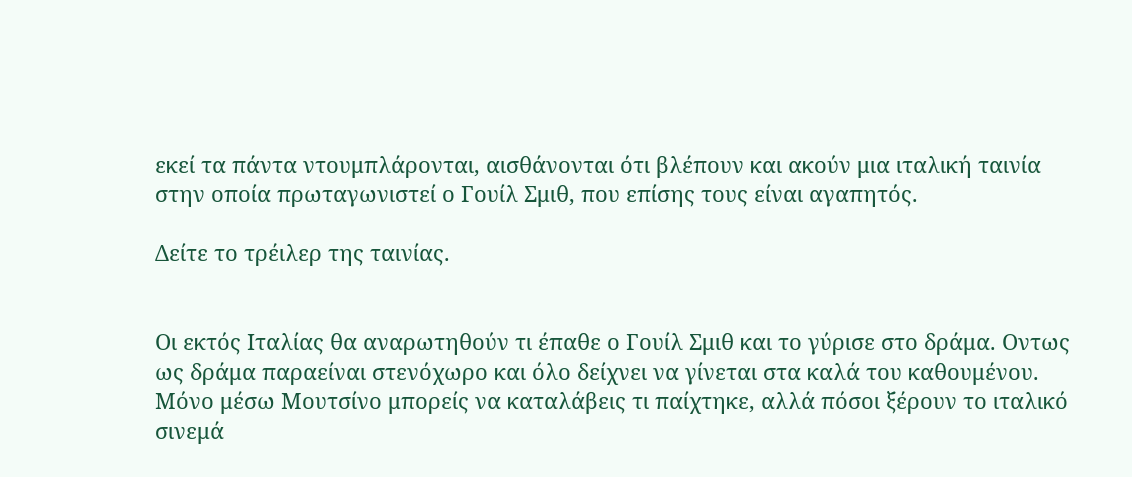εκεί τα πάντα ντουμπλάρονται, αισθάνονται ότι βλέπουν και ακούν μια ιταλική ταινία στην οποία πρωταγωνιστεί ο Γουίλ Σμιθ, που επίσης τους είναι αγαπητός.

Δείτε το τρέιλερ της ταινίας.


Οι εκτός Ιταλίας θα αναρωτηθούν τι έπαθε ο Γουίλ Σμιθ και το γύρισε στο δράμα. Οντως ως δράμα παραείναι στενόχωρο και όλο δείχνει να γίνεται στα καλά του καθουμένου. Μόνο μέσω Μουτσίνο μπορείς να καταλάβεις τι παίχτηκε, αλλά πόσοι ξέρουν το ιταλικό σινεμά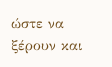ώστε να ξέρουν και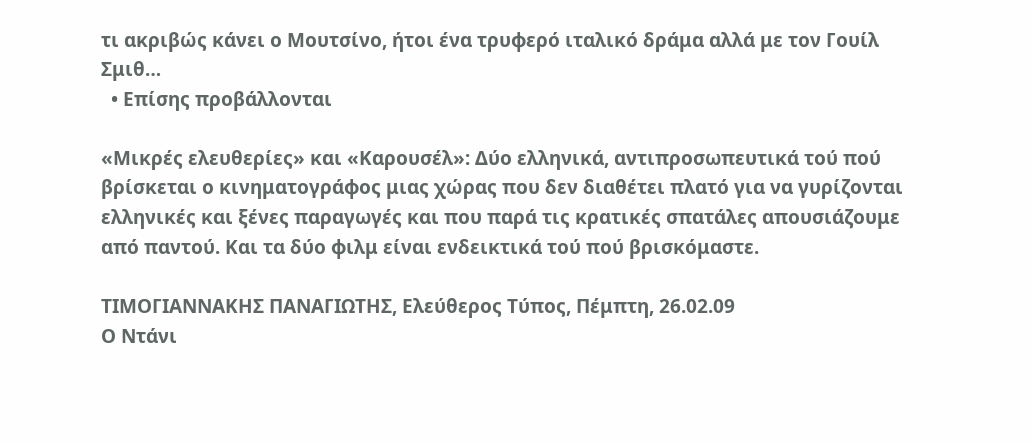τι ακριβώς κάνει ο Μουτσίνο, ήτοι ένα τρυφερό ιταλικό δράμα αλλά με τον Γουίλ Σμιθ…
  • Επίσης προβάλλονται

«Μικρές ελευθερίες» και «Καρουσέλ»: Δύο ελληνικά, αντιπροσωπευτικά τού πού βρίσκεται ο κινηματογράφος μιας χώρας που δεν διαθέτει πλατό για να γυρίζονται ελληνικές και ξένες παραγωγές και που παρά τις κρατικές σπατάλες απουσιάζουμε από παντού. Και τα δύο φιλμ είναι ενδεικτικά τού πού βρισκόμαστε.

ΤΙΜΟΓΙΑΝΝΑΚΗΣ ΠΑΝΑΓΙΩΤΗΣ, Ελεύθερος Τύπος, Πέμπτη, 26.02.09
Ο Ντάνι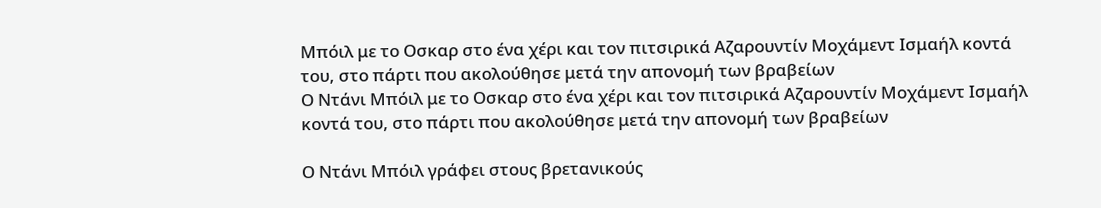Μπόιλ με το Οσκαρ στο ένα χέρι και τον πιτσιρικά Αζαρουντίν Μοχάμεντ Ισμαήλ κοντά του, στο πάρτι που ακολούθησε μετά την απονομή των βραβείων
Ο Ντάνι Μπόιλ με το Οσκαρ στο ένα χέρι και τον πιτσιρικά Αζαρουντίν Μοχάμεντ Ισμαήλ κοντά του, στο πάρτι που ακολούθησε μετά την απονομή των βραβείων

Ο Ντάνι Μπόιλ γράφει στους βρετανικούς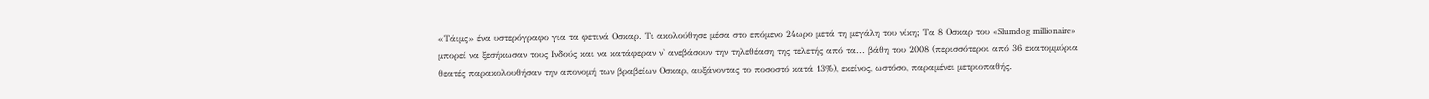«Τάιμς» ένα υστερόγραφο για τα φετινά Οσκαρ. Τι ακολούθησε μέσα στο επόμενο 24ωρο μετά τη μεγάλη του νίκη; Τα 8 Οσκαρ του «Slumdog millionaire» μπορεί να ξεσήκωσαν τους Ινδούς και να κατάφεραν ν' ανεβάσουν την τηλεθέαση της τελετής από τα... βάθη του 2008 (περισσότεροι από 36 εκατομμύρια θεατές παρακολουθήσαν την απονομή των βραβείων Οσκαρ, αυξάνοντας το ποσοστό κατά 13%), εκείνος, ωστόσο, παραμένει μετριοπαθής.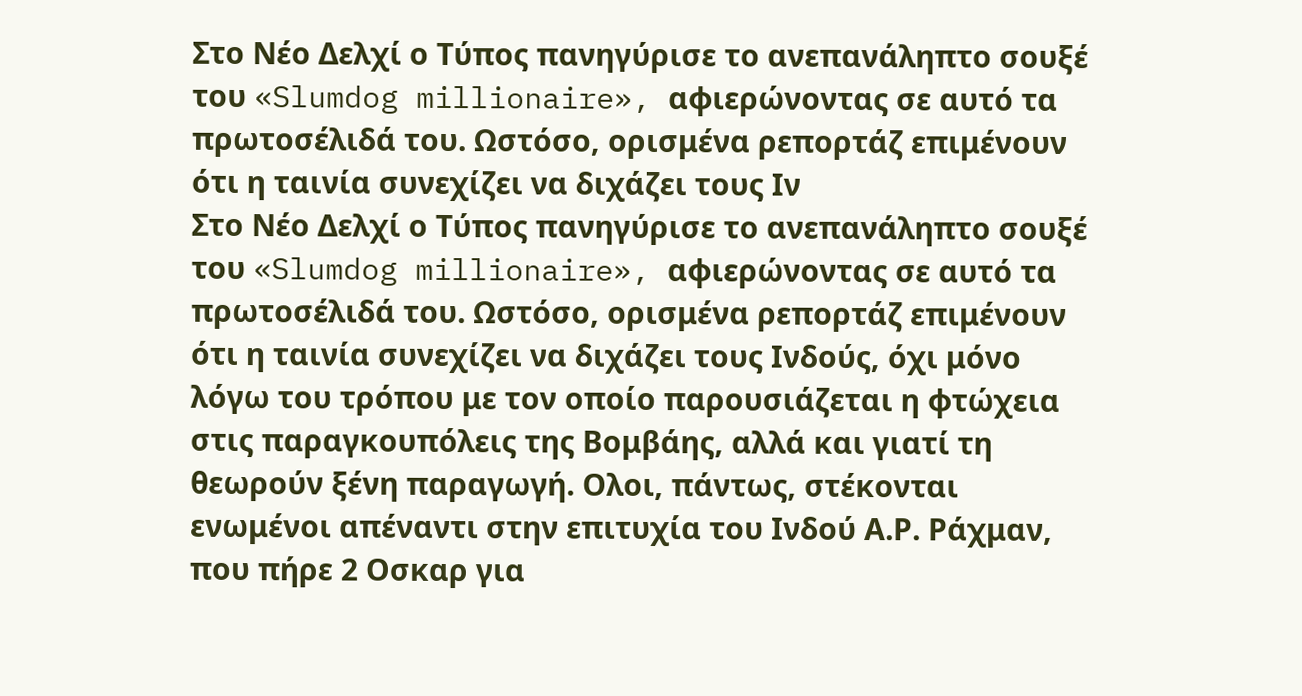Στο Νέο Δελχί ο Τύπος πανηγύρισε το ανεπανάληπτο σουξέ του «Slumdog millionaire», αφιερώνοντας σε αυτό τα πρωτοσέλιδά του. Ωστόσο, ορισμένα ρεπορτάζ επιμένουν ότι η ταινία συνεχίζει να διχάζει τους Ιν
Στο Νέο Δελχί ο Τύπος πανηγύρισε το ανεπανάληπτο σουξέ του «Slumdog millionaire», αφιερώνοντας σε αυτό τα πρωτοσέλιδά του. Ωστόσο, ορισμένα ρεπορτάζ επιμένουν ότι η ταινία συνεχίζει να διχάζει τους Ινδούς, όχι μόνο λόγω του τρόπου με τον οποίο παρουσιάζεται η φτώχεια στις παραγκουπόλεις της Βομβάης, αλλά και γιατί τη θεωρούν ξένη παραγωγή. Ολοι, πάντως, στέκονται ενωμένοι απέναντι στην επιτυχία του Ινδού Α.Ρ. Ράχμαν, που πήρε 2 Οσκαρ για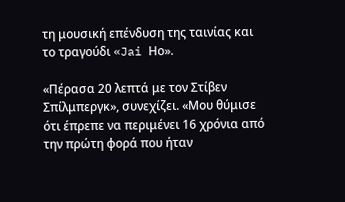τη μουσική επένδυση της ταινίας και το τραγούδι «Jai Ηo».

«Πέρασα 20 λεπτά με τον Στίβεν Σπίλμπεργκ», συνεχίζει. «Μου θύμισε ότι έπρεπε να περιμένει 16 χρόνια από την πρώτη φορά που ήταν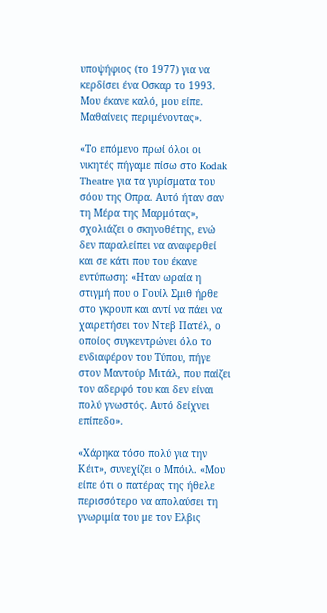υποψήφιος (το 1977) για να κερδίσει ένα Οσκαρ το 1993. Μου έκανε καλό, μου είπε. Μαθαίνεις περιμένοντας».

«Το επόμενο πρωί όλοι οι νικητές πήγαμε πίσω στο Kodak Theatre για τα γυρίσματα του σόου της Οπρα. Αυτό ήταν σαν τη Μέρα της Μαρμότας», σχολιάζει ο σκηνοθέτης, ενώ δεν παραλείπει να αναφερθεί και σε κάτι που του έκανε εντύπωση: «Ηταν ωραία η στιγμή που ο Γουίλ Σμιθ ήρθε στο γκρουπ και αντί να πάει να χαιρετήσει τον Ντεβ Πατέλ, ο οποίος συγκεντρώνει όλο το ενδιαφέρον του Τύπου, πήγε στον Μαντούρ Μιτάλ, που παίζει τον αδερφό του και δεν είναι πολύ γνωστός. Αυτό δείχνει επίπεδο».

«Χάρηκα τόσο πολύ για την Κέιτ», συνεχίζει ο Μπόιλ. «Μου είπε ότι ο πατέρας της ήθελε περισσότερο να απολαύσει τη γνωριμία του με τον Ελβις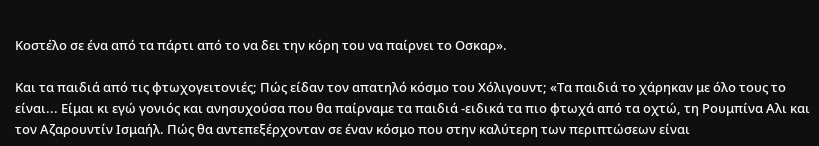Κοστέλο σε ένα από τα πάρτι από το να δει την κόρη του να παίρνει το Οσκαρ».

Και τα παιδιά από τις φτωχογειτονιές; Πώς είδαν τον απατηλό κόσμο του Χόλιγουντ; «Τα παιδιά το χάρηκαν με όλο τους το είναι... Είμαι κι εγώ γονιός και ανησυχούσα που θα παίρναμε τα παιδιά -ειδικά τα πιο φτωχά από τα οχτώ, τη Ρουμπίνα Αλι και τον Αζαρουντίν Ισμαήλ. Πώς θα αντεπεξέρχονταν σε έναν κόσμο που στην καλύτερη των περιπτώσεων είναι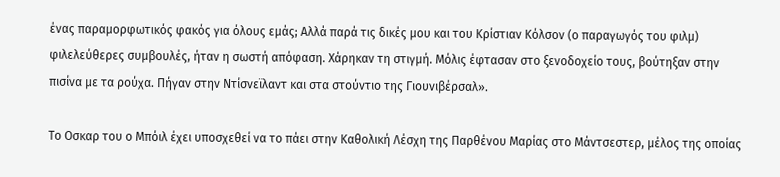ένας παραμορφωτικός φακός για όλους εμάς; Αλλά παρά τις δικές μου και του Κρίστιαν Κόλσον (ο παραγωγός του φιλμ) φιλελεύθερες συμβουλές, ήταν η σωστή απόφαση. Χάρηκαν τη στιγμή. Μόλις έφτασαν στο ξενοδοχείο τους, βούτηξαν στην πισίνα με τα ρούχα. Πήγαν στην Ντίσνεϊλαντ και στα στούντιο της Γιουνιβέρσαλ».

Το Οσκαρ του ο Μπόιλ έχει υποσχεθεί να το πάει στην Καθολική Λέσχη της Παρθένου Μαρίας στο Μάντσεστερ, μέλος της οποίας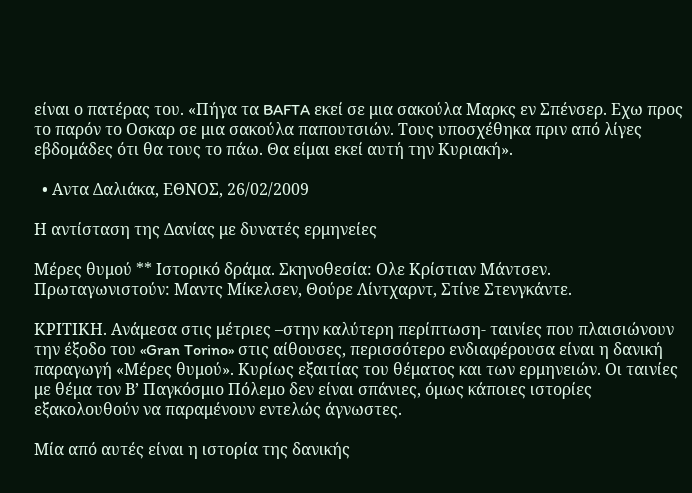είναι ο πατέρας του. «Πήγα τα BAFTA εκεί σε μια σακούλα Μαρκς εν Σπένσερ. Εχω προς το παρόν το Οσκαρ σε μια σακούλα παπουτσιών. Τους υποσχέθηκα πριν από λίγες εβδομάδες ότι θα τους το πάω. Θα είμαι εκεί αυτή την Κυριακή».

  • Αντα Δαλιάκα, ΕΘΝΟΣ, 26/02/2009

Η αντίσταση της Δανίας με δυνατές ερμηνείες

Μέρες θυμού ** Ιστορικό δράμα. Σκηνοθεσία: Ολε Κρίστιαν Μάντσεν. Πρωταγωνιστούν: Μαντς Μίκελσεν, Θούρε Λίντχαρντ, Στίνε Στενγκάντε.

ΚΡΙΤΙΚΗ. Ανάμεσα στις μέτριες –στην καλύτερη περίπτωση- ταινίες που πλαισιώνουν την έξοδο του «Gran Torino» στις αίθουσες, περισσότερο ενδιαφέρουσα είναι η δανική παραγωγή «Μέρες θυμού». Κυρίως εξαιτίας του θέματος και των ερμηνειών. Οι ταινίες με θέμα τον Β’ Παγκόσμιο Πόλεμο δεν είναι σπάνιες, όμως κάποιες ιστορίες εξακολουθούν να παραμένουν εντελώς άγνωστες.

Μία από αυτές είναι η ιστορία της δανικής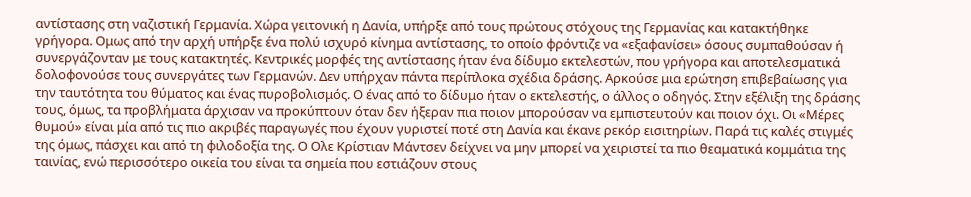αντίστασης στη ναζιστική Γερμανία. Χώρα γειτονική η Δανία, υπήρξε από τους πρώτους στόχους της Γερμανίας και κατακτήθηκε γρήγορα. Ομως από την αρχή υπήρξε ένα πολύ ισχυρό κίνημα αντίστασης, το οποίο φρόντιζε να «εξαφανίσει» όσους συμπαθούσαν ή συνεργάζονταν με τους κατακτητές. Κεντρικές μορφές της αντίστασης ήταν ένα δίδυμο εκτελεστών, που γρήγορα και αποτελεσματικά δολοφονούσε τους συνεργάτες των Γερμανών. Δεν υπήρχαν πάντα περίπλοκα σχέδια δράσης. Αρκούσε μια ερώτηση επιβεβαίωσης για την ταυτότητα του θύματος και ένας πυροβολισμός. Ο ένας από το δίδυμο ήταν ο εκτελεστής, ο άλλος ο οδηγός. Στην εξέλιξη της δράσης τους, όμως, τα προβλήματα άρχισαν να προκύπτουν όταν δεν ήξεραν πια ποιον μπορούσαν να εμπιστευτούν και ποιον όχι. Οι «Μέρες θυμού» είναι μία από τις πιο ακριβές παραγωγές που έχουν γυριστεί ποτέ στη Δανία και έκανε ρεκόρ εισιτηρίων. Παρά τις καλές στιγμές της όμως, πάσχει και από τη φιλοδοξία της. Ο Ολε Κρίστιαν Μάντσεν δείχνει να μην μπορεί να χειριστεί τα πιο θεαματικά κομμάτια της ταινίας, ενώ περισσότερο οικεία του είναι τα σημεία που εστιάζουν στους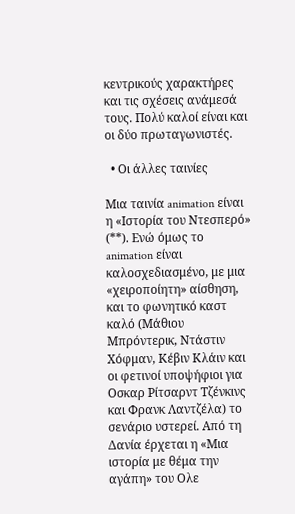κεντρικούς χαρακτήρες και τις σχέσεις ανάμεσά τους. Πολύ καλοί είναι και οι δύο πρωταγωνιστές.

  • Οι άλλες ταινίες

Μια ταινία animation είναι η «Ιστορία του Ντεσπερό» (**). Ενώ όμως το animation είναι καλοσχεδιασμένο, με μια «χειροποίητη» αίσθηση, και το φωνητικό καστ καλό (Μάθιου Μπρόντερικ, Ντάστιν Χόφμαν, Κέβιν Κλάιν και οι φετινοί υποψήφιοι για Οσκαρ Ρίτσαρντ Τζένκινς και Φρανκ Λαντζέλα) το σενάριο υστερεί. Από τη Δανία έρχεται η «Μια ιστορία με θέμα την αγάπη» του Ολε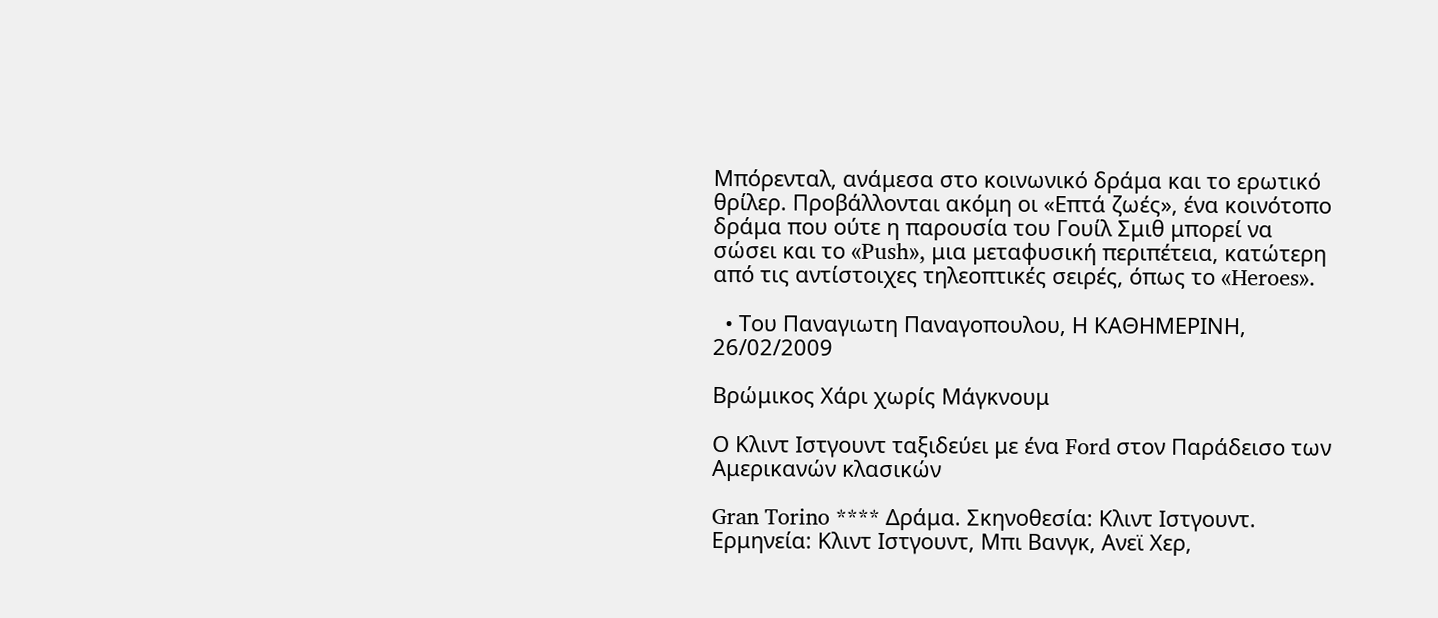Μπόρενταλ, ανάμεσα στο κοινωνικό δράμα και το ερωτικό θρίλερ. Προβάλλονται ακόμη οι «Επτά ζωές», ένα κοινότοπο δράμα που ούτε η παρουσία του Γουίλ Σμιθ μπορεί να σώσει και το «Push», μια μεταφυσική περιπέτεια, κατώτερη από τις αντίστοιχες τηλεοπτικές σειρές, όπως το «Heroes».

  • Του Παναγιωτη Παναγοπουλου, Η ΚΑΘΗΜΕΡΙΝΗ, 26/02/2009

Βρώμικος Χάρι χωρίς Μάγκνουμ

Ο Κλιντ Ιστγουντ ταξιδεύει με ένα Ford στον Παράδεισο των Αμερικανών κλασικών

Gran Torino **** Δράμα. Σκηνοθεσία: Κλιντ Ιστγουντ. Ερμηνεία: Κλιντ Ιστγουντ, Μπι Βανγκ, Ανεϊ Χερ,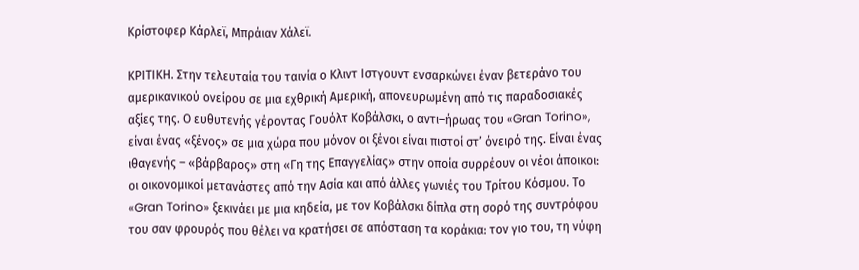Κρίστοφερ Κάρλεϊ, Μπράιαν Χάλεϊ.

ΚΡΙΤΙΚΗ. Στην τελευταία του ταινία ο Κλιντ Ιστγουντ ενσαρκώνει έναν βετεράνο του αμερικανικού ονείρου σε μια εχθρική Αμερική, απονευρωμένη από τις παραδοσιακές αξίες της. Ο ευθυτενής γέροντας Γουόλτ Κοβάλσκι, ο αντι–ήρωας του «Gran Torino», είναι ένας «ξένος» σε μια χώρα που μόνον οι ξένοι είναι πιστοί στ’ όνειρό της. Είναι ένας ιθαγενής – «βάρβαρος» στη «Γη της Επαγγελίας» στην οποία συρρέουν οι νέοι άποικοι: οι οικονομικοί μετανάστες από την Ασία και από άλλες γωνιές του Τρίτου Κόσμου. Το «Gran Torino» ξεκινάει με μια κηδεία, με τον Κοβάλσκι δίπλα στη σορό της συντρόφου του σαν φρουρός που θέλει να κρατήσει σε απόσταση τα κοράκια: τον γιο του, τη νύφη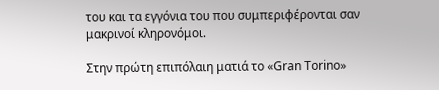του και τα εγγόνια του που συμπεριφέρονται σαν μακρινοί κληρονόμοι.

Στην πρώτη επιπόλαιη ματιά το «Gran Torino»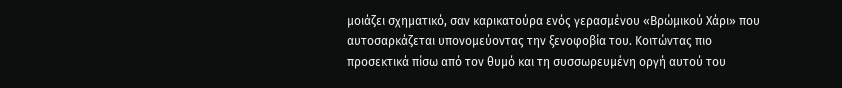μοιάζει σχηματικό, σαν καρικατούρα ενός γερασμένου «Βρώμικού Χάρι» που αυτοσαρκάζεται υπονομεύοντας την ξενοφοβία του. Κοιτώντας πιο προσεκτικά πίσω από τον θυμό και τη συσσωρευμένη οργή αυτού του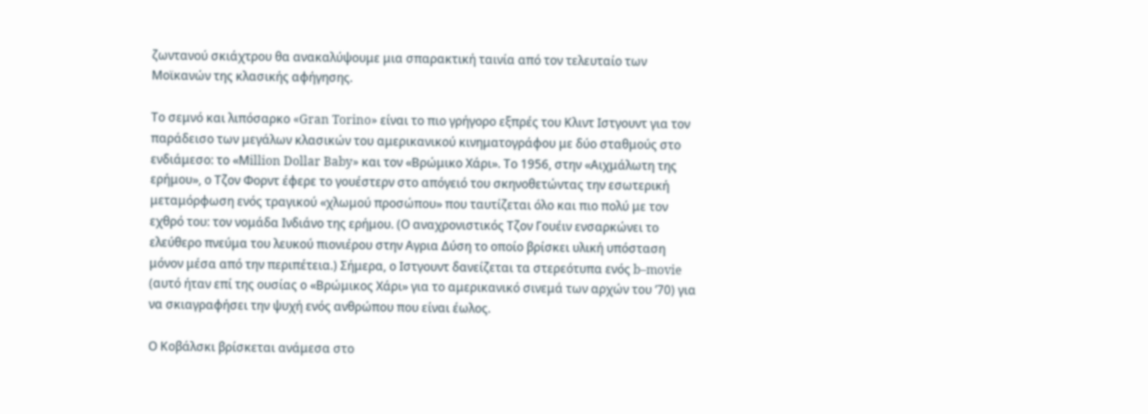ζωντανού σκιάχτρου θα ανακαλύψουμε μια σπαρακτική ταινία από τον τελευταίο των Μοϊκανών της κλασικής αφήγησης.

Το σεμνό και λιπόσαρκο «Gran Torino» είναι το πιο γρήγορο εξπρές του Κλιντ Ιστγουντ για τον παράδεισο των μεγάλων κλασικών του αμερικανικού κινηματογράφου με δύο σταθμούς στο ενδιάμεσο: το «Μillion Dollar Baby» και τον «Βρώμικο Χάρι». Το 1956, στην «Αιχμάλωτη της ερήμου», ο Τζον Φορντ έφερε το γουέστερν στο απόγειό του σκηνοθετώντας την εσωτερική μεταμόρφωση ενός τραγικού «χλωμού προσώπου» που ταυτίζεται όλο και πιο πολύ με τον εχθρό του: τον νομάδα Ινδιάνο της ερήμου. (Ο αναχρονιστικός Τζον Γουέιν ενσαρκώνει το ελεύθερο πνεύμα του λευκού πιονιέρου στην Αγρια Δύση το οποίο βρίσκει υλική υπόσταση μόνον μέσα από την περιπέτεια.) Σήμερα, ο Ιστγουντ δανείζεται τα στερεότυπα ενός b–movie (αυτό ήταν επί της ουσίας ο «Βρώμικος Χάρι» για το αμερικανικό σινεμά των αρχών του ’70) για να σκιαγραφήσει την ψυχή ενός ανθρώπου που είναι έωλος.

Ο Κοβάλσκι βρίσκεται ανάμεσα στο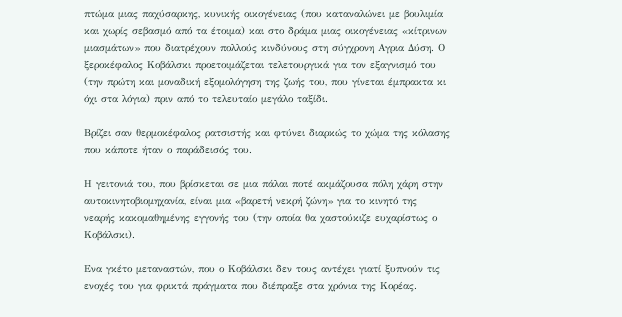πτώμα μιας παχύσαρκης, κυνικής οικογένειας (που καταναλώνει με βουλιμία και χωρίς σεβασμό από τα έτοιμα) και στο δράμα μιας οικογένειας «κίτρινων μιασμάτων» που διατρέχουν πολλούς κινδύνους στη σύγχρονη Αγρια Δύση. Ο ξεροκέφαλος Κοβάλσκι προετοιμάζεται τελετουργικά για τον εξαγνισμό του (την πρώτη και μοναδική εξομολόγηση της ζωής του, που γίνεται έμπρακτα κι όχι στα λόγια) πριν από το τελευταίο μεγάλο ταξίδι.

Βρίζει σαν θερμοκέφαλος ρατσιστής και φτύνει διαρκώς το χώμα της κόλασης που κάποτε ήταν ο παράδεισός του.

Η γειτονιά του, που βρίσκεται σε μια πάλαι ποτέ ακμάζουσα πόλη χάρη στην αυτοκινητοβιομηχανία, είναι μια «βαρετή νεκρή ζώνη» για το κινητό της νεαρής κακομαθημένης εγγονής του (την οποία θα χαστούκιζε ευχαρίστως ο Κοβάλσκι).

Ενα γκέτο μεταναστών, που ο Κοβάλσκι δεν τους αντέχει γιατί ξυπνούν τις ενοχές του για φρικτά πράγματα που διέπραξε στα χρόνια της Κορέας.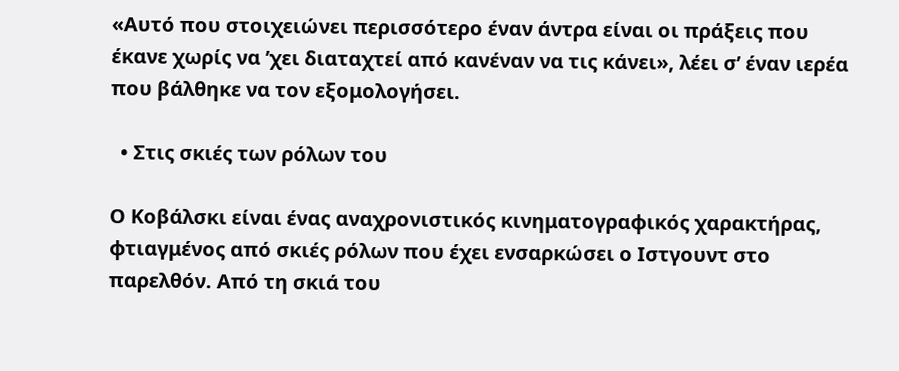«Αυτό που στοιχειώνει περισσότερο έναν άντρα είναι οι πράξεις που έκανε χωρίς να ’χει διαταχτεί από κανέναν να τις κάνει», λέει σ’ έναν ιερέα που βάλθηκε να τον εξομολογήσει.

  • Στις σκιές των ρόλων του

Ο Κοβάλσκι είναι ένας αναχρονιστικός κινηματογραφικός χαρακτήρας, φτιαγμένος από σκιές ρόλων που έχει ενσαρκώσει ο Ιστγουντ στο παρελθόν. Από τη σκιά του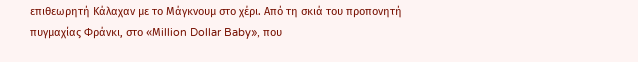επιθεωρητή Κάλαχαν με το Μάγκνουμ στο χέρι. Από τη σκιά του προπονητή πυγμαχίας Φράνκι, στο «Μillion Dollar Baby», που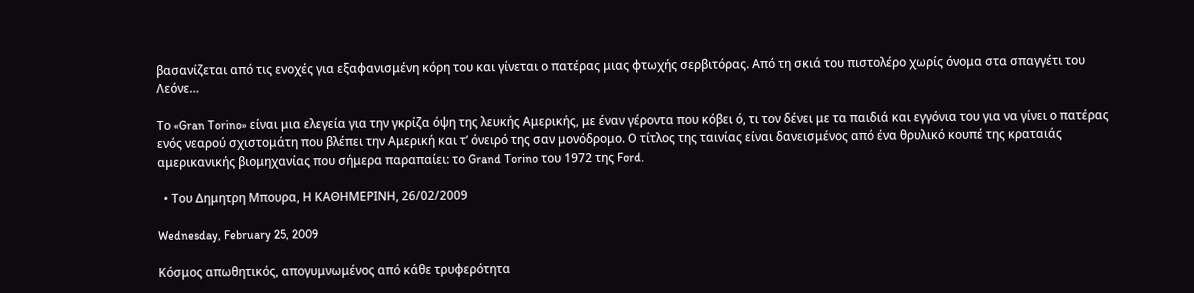βασανίζεται από τις ενοχές για εξαφανισμένη κόρη του και γίνεται ο πατέρας μιας φτωχής σερβιτόρας. Από τη σκιά του πιστολέρο χωρίς όνομα στα σπαγγέτι του Λεόνε…

Το «Gran Torino» είναι μια ελεγεία για την γκρίζα όψη της λευκής Αμερικής, με έναν γέροντα που κόβει ό, τι τον δένει με τα παιδιά και εγγόνια του για να γίνει ο πατέρας ενός νεαρού σχιστομάτη που βλέπει την Αμερική και τ’ όνειρό της σαν μονόδρομο. O τίτλος της ταινίας είναι δανεισμένος από ένα θρυλικό κουπέ της κραταιάς αμερικανικής βιομηχανίας που σήμερα παραπαίει: το Grand Torino του 1972 της Ford.

  • Του Δημητρη Mπουρα, Η ΚΑΘΗΜΕΡΙΝΗ, 26/02/2009

Wednesday, February 25, 2009

Κόσμος απωθητικός, απογυμνωμένος από κάθε τρυφερότητα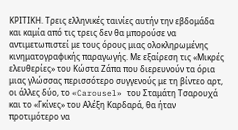ΚΡΙΤΙΚΗ. Τρεις ελληνικές ταινίες αυτήν την εβδομάδα και καμία από τις τρεις δεν θα μπορούσε να αντιμετωπιστεί με τους όρους μιας ολοκληρωμένης κινηματογραφικής παραγωγής. Με εξαίρεση τις «Μικρές ελευθερίες» του Κώστα Ζάπα που διερευνούν τα όρια μιας γλώσσας περισσότερο συγγενούς με τη βίντεο αρτ, οι άλλες δύο, το «Carousel» του Σταμάτη Τσαρουχά και το «Γκίνες» του Αλέξη Καρδαρά, θα ήταν προτιμότερο να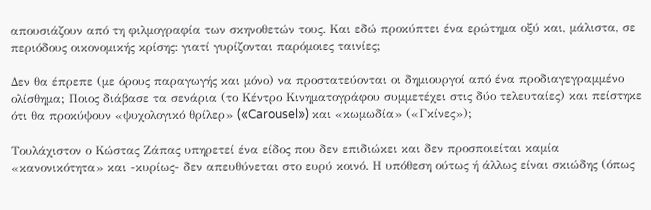απουσιάζουν από τη φιλμογραφία των σκηνοθετών τους. Και εδώ προκύπτει ένα ερώτημα οξύ και, μάλιστα, σε περιόδους οικονομικής κρίσης: γιατί γυρίζονται παρόμοιες ταινίες;

Δεν θα έπρεπε (με όρους παραγωγής και μόνο) να προστατεύονται οι δημιουργοί από ένα προδιαγεγραμμένο ολίσθημα; Ποιος διάβασε τα σενάρια (το Κέντρο Κινηματογράφου συμμετέχει στις δύο τελευταίες) και πείστηκε ότι θα προκύψουν «ψυχολογικό θρίλερ» («Carousel») και «κωμωδία» («Γκίνες»);

Τουλάχιστον ο Κώστας Ζάπας υπηρετεί ένα είδος που δεν επιδιώκει και δεν προσποιείται καμία «κανονικότητα» και -κυρίως- δεν απευθύνεται στο ευρύ κοινό. Η υπόθεση ούτως ή άλλως είναι σκιώδης (όπως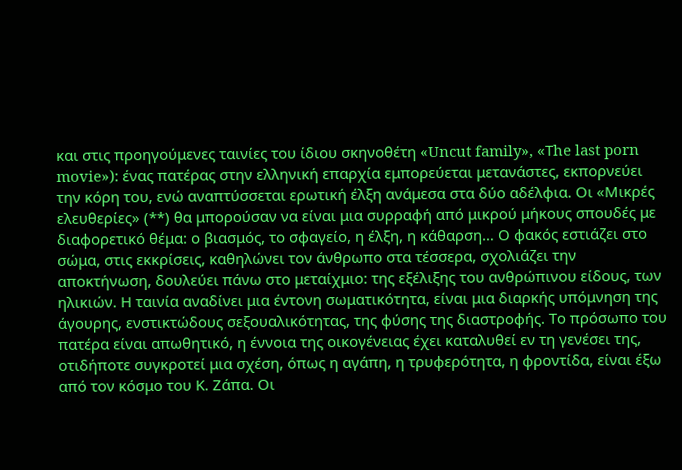και στις προηγούμενες ταινίες του ίδιου σκηνοθέτη «Uncut family», «Τhe last porn movie»): ένας πατέρας στην ελληνική επαρχία εμπορεύεται μετανάστες, εκπορνεύει την κόρη του, ενώ αναπτύσσεται ερωτική έλξη ανάμεσα στα δύο αδέλφια. Οι «Μικρές ελευθερίες» (**) θα μπορούσαν να είναι μια συρραφή από μικρού μήκους σπουδές με διαφορετικό θέμα: ο βιασμός, το σφαγείο, η έλξη, η κάθαρση… Ο φακός εστιάζει στο σώμα, στις εκκρίσεις, καθηλώνει τον άνθρωπο στα τέσσερα, σχολιάζει την αποκτήνωση, δουλεύει πάνω στο μεταίχμιο: της εξέλιξης του ανθρώπινου είδους, των ηλικιών. Η ταινία αναδίνει μια έντονη σωματικότητα, είναι μια διαρκής υπόμνηση της άγουρης, ενστικτώδους σεξουαλικότητας, της φύσης της διαστροφής. Το πρόσωπο του πατέρα είναι απωθητικό, η έννοια της οικογένειας έχει καταλυθεί εν τη γενέσει της, οτιδήποτε συγκροτεί μια σχέση, όπως η αγάπη, η τρυφερότητα, η φροντίδα, είναι έξω από τον κόσμο του Κ. Ζάπα. Οι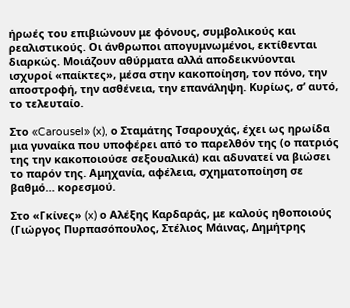ήρωές του επιβιώνουν με φόνους, συμβολικούς και ρεαλιστικούς. Οι άνθρωποι απογυμνωμένοι, εκτίθενται διαρκώς. Μοιάζουν αθύρματα αλλά αποδεικνύονται ισχυροί «παίκτες», μέσα στην κακοποίηση, τον πόνο, την αποστροφή, την ασθένεια, την επανάληψη. Κυρίως, σ’ αυτό, το τελευταίο.

Στο «Carousel» (x), ο Σταμάτης Τσαρουχάς, έχει ως ηρωίδα μια γυναίκα που υποφέρει από το παρελθόν της (ο πατριός της την κακοποιούσε σεξουαλικά) και αδυνατεί να βιώσει το παρόν της. Αμηχανία, αφέλεια, σχηματοποίηση σε βαθμό… κορεσμού.

Στο «Γκίνες» (x) ο Αλέξης Καρδαράς, με καλούς ηθοποιούς (Γιώργος Πυρπασόπουλος, Στέλιος Μάινας, Δημήτρης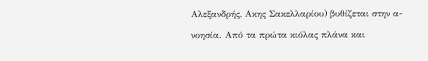Αλεξανδρής, Ακης Σακελλαρίου) βυθίζεται στην α-νοησία. Από τα πρώτα κιόλας πλάνα και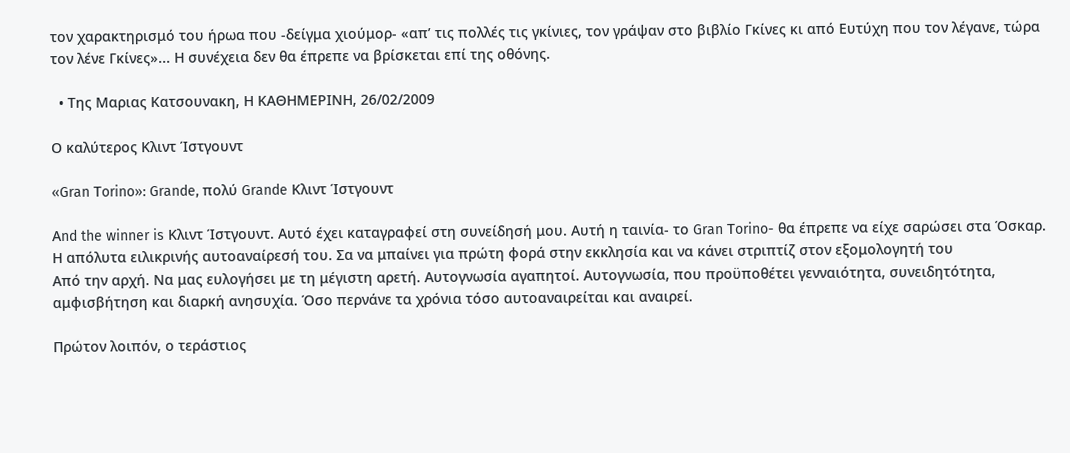τον χαρακτηρισμό του ήρωα που -δείγμα χιούμορ- «απ’ τις πολλές τις γκίνιες, τον γράψαν στο βιβλίο Γκίνες κι από Ευτύχη που τον λέγανε, τώρα τον λένε Γκίνες»... Η συνέχεια δεν θα έπρεπε να βρίσκεται επί της οθόνης.

  • Της Μαριας Kατσουνακη, Η ΚΑΘΗΜΕΡΙΝΗ, 26/02/2009

Ο καλύτερος Κλιντ Ίστγουντ

«Gran Τorino»: Grande, πολύ Grande Κλιντ Ίστγουντ

Αnd the winner is Κλιντ Ίστγουντ. Αυτό έχει καταγραφεί στη συνείδησή μου. Αυτή η ταινία- το Gran Τorino- θα έπρεπε να είχε σαρώσει στα Όσκαρ. Η απόλυτα ειλικρινής αυτοαναίρεσή του. Σα να μπαίνει για πρώτη φορά στην εκκλησία και να κάνει στριπτίζ στον εξομολογητή του
Από την αρχή. Να μας ευλογήσει με τη μέγιστη αρετή. Αυτογνωσία αγαπητοί. Αυτογνωσία, που προϋποθέτει γενναιότητα, συνειδητότητα, αμφισβήτηση και διαρκή ανησυχία. Όσο περνάνε τα χρόνια τόσο αυτοαναιρείται και αναιρεί.

Πρώτον λοιπόν, ο τεράστιος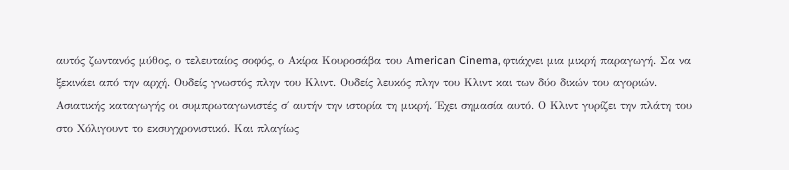αυτός ζωντανός μύθος, ο τελευταίος σοφός, ο Ακίρα Κουροσάβα του Αmerican Cinema, φτιάχνει μια μικρή παραγωγή. Σα να ξεκινάει από την αρχή. Ουδείς γνωστός πλην του Κλιντ. Ουδείς λευκός πλην του Κλιντ και των δύο δικών του αγοριών. Ασιατικής καταγωγής οι συμπρωταγωνιστές σ΄ αυτήν την ιστορία τη μικρή. Έχει σημασία αυτό. Ο Κλιντ γυρίζει την πλάτη του στο Χόλιγουντ το εκσυγχρονιστικό. Και πλαγίως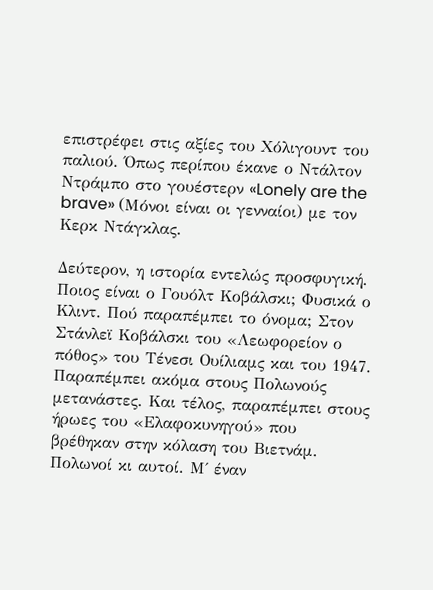επιστρέφει στις αξίες του Χόλιγουντ του παλιού. Όπως περίπου έκανε ο Ντάλτον Ντράμπο στο γουέστερν «Lonely are the brave» (Μόνοι είναι οι γενναίοι) με τον Κερκ Ντάγκλας.

Δεύτερον, η ιστορία εντελώς προσφυγική. Ποιος είναι ο Γουόλτ Κοβάλσκι; Φυσικά ο Κλιντ. Πού παραπέμπει το όνομα; Στον Στάνλεϊ Κοβάλσκι του «Λεωφορείον ο πόθος» του Τένεσι Ουίλιαμς και του 1947. Παραπέμπει ακόμα στους Πολωνούς μετανάστες. Και τέλος, παραπέμπει στους ήρωες του «Ελαφοκυνηγού» που βρέθηκαν στην κόλαση του Βιετνάμ. Πολωνοί κι αυτοί. Μ΄ έναν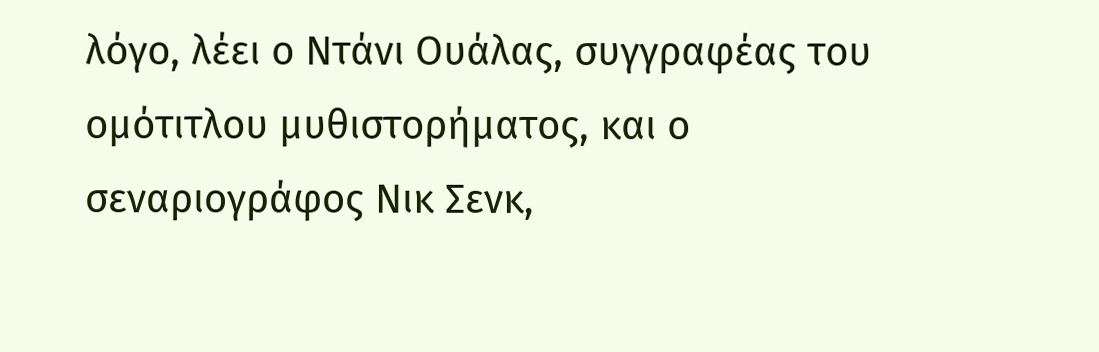λόγο, λέει ο Ντάνι Ουάλας, συγγραφέας του ομότιτλου μυθιστορήματος, και ο σεναριογράφος Νικ Σενκ,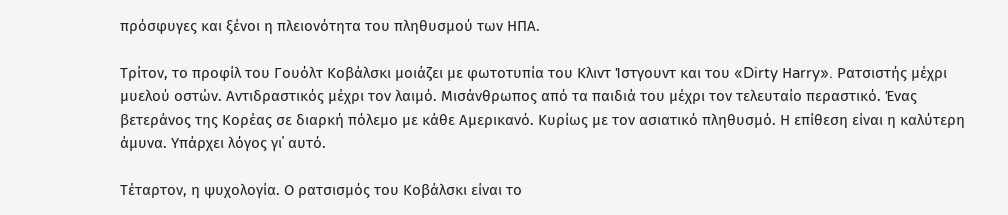πρόσφυγες και ξένοι η πλειονότητα του πληθυσμού των ΗΠΑ.

Τρίτον, το προφίλ του Γουόλτ Κοβάλσκι μοιάζει με φωτοτυπία του Κλιντ Ίστγουντ και του «Dirty Ηarry». Ρατσιστής μέχρι μυελού οστών. Αντιδραστικός μέχρι τον λαιμό. Μισάνθρωπος από τα παιδιά του μέχρι τον τελευταίο περαστικό. Ένας βετεράνος της Κορέας σε διαρκή πόλεμο με κάθε Αμερικανό. Κυρίως με τον ασιατικό πληθυσμό. Η επίθεση είναι η καλύτερη άμυνα. Υπάρχει λόγος γι΄ αυτό.

Τέταρτον, η ψυχολογία. Ο ρατσισμός του Κοβάλσκι είναι το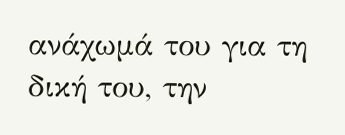ανάχωμά του για τη δική του, την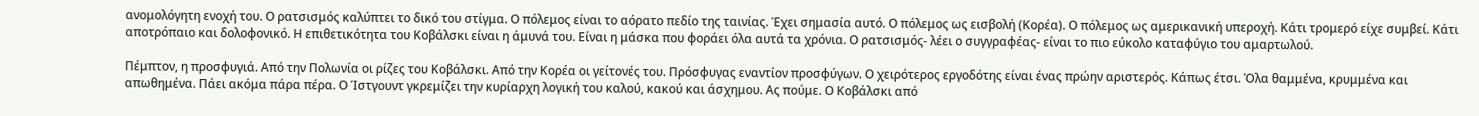ανομολόγητη ενοχή του. Ο ρατσισμός καλύπτει το δικό του στίγμα. Ο πόλεμος είναι το αόρατο πεδίο της ταινίας. Έχει σημασία αυτό. Ο πόλεμος ως εισβολή (Κορέα). Ο πόλεμος ως αμερικανική υπεροχή. Κάτι τρομερό είχε συμβεί. Κάτι αποτρόπαιο και δολοφονικό. Η επιθετικότητα του Κοβάλσκι είναι η άμυνά του. Είναι η μάσκα που φοράει όλα αυτά τα χρόνια. Ο ρατσισμός- λέει ο συγγραφέας- είναι το πιο εύκολο καταφύγιο του αμαρτωλού.

Πέμπτον, η προσφυγιά. Από την Πολωνία οι ρίζες του Κοβάλσκι. Από την Κορέα οι γείτονές του. Πρόσφυγας εναντίον προσφύγων. Ο χειρότερος εργοδότης είναι ένας πρώην αριστερός. Κάπως έτσι. Όλα θαμμένα, κρυμμένα και απωθημένα. Πάει ακόμα πάρα πέρα. Ο Ίστγουντ γκρεμίζει την κυρίαρχη λογική του καλού, κακού και άσχημου. Ας πούμε. Ο Κοβάλσκι από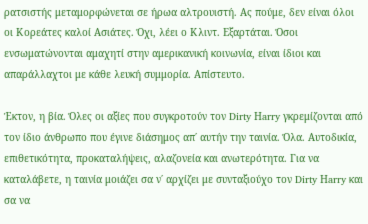ρατσιστής μεταμορφώνεται σε ήρωα αλτρουιστή. Ας πούμε, δεν είναι όλοι οι Κορεάτες καλοί Ασιάτες. Όχι, λέει ο Κλιντ. Εξαρτάται. Όσοι ενσωματώνονται αμαχητί στην αμερικανική κοινωνία, είναι ίδιοι και απαράλλαχτοι με κάθε λευκή συμμορία. Απίστευτο.

Έκτον, η βία. Όλες οι αξίες που συγκροτούν τον Dirty Ηarry γκρεμίζονται από τον ίδιο άνθρωπο που έγινε διάσημος απ΄ αυτήν την ταινία. Όλα. Αυτοδικία, επιθετικότητα, προκαταλήψεις, αλαζονεία και ανωτερότητα. Για να καταλάβετε, η ταινία μοιάζει σα ν΄ αρχίζει με συνταξιούχο τον Dirty Ηarry και σα να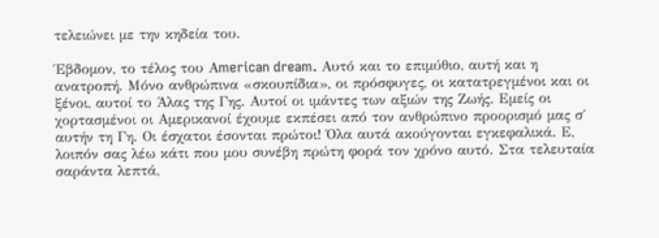τελειώνει με την κηδεία του.

Έβδομον, το τέλος του Αmerican dream. Αυτό και το επιμύθιο, αυτή και η ανατροπή. Μόνο ανθρώπινα «σκουπίδια», οι πρόσφυγες, οι κατατρεγμένοι και οι ξένοι, αυτοί το Άλας της Γης. Αυτοί οι ιμάντες των αξιών της Ζωής. Εμείς οι χορτασμένοι οι Αμερικανοί έχουμε εκπέσει από τον ανθρώπινο προορισμό μας σ΄ αυτήν τη Γη. Οι έσχατοι έσονται πρώτοι! Όλα αυτά ακούγονται εγκεφαλικά. Ε, λοιπόν σας λέω κάτι που μου συνέβη πρώτη φορά τον χρόνο αυτό. Στα τελευταία σαράντα λεπτά,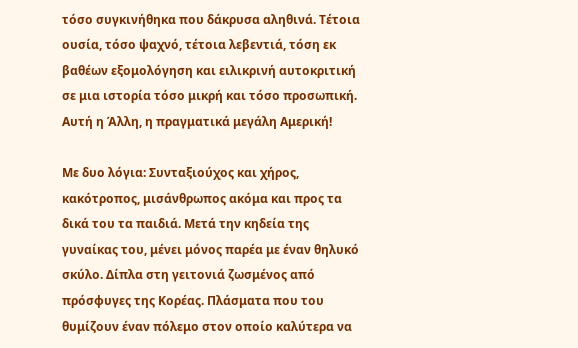τόσο συγκινήθηκα που δάκρυσα αληθινά. Τέτοια ουσία, τόσο ψαχνό, τέτοια λεβεντιά, τόση εκ βαθέων εξομολόγηση και ειλικρινή αυτοκριτική σε μια ιστορία τόσο μικρή και τόσο προσωπική. Αυτή η Άλλη, η πραγματικά μεγάλη Αμερική!

Με δυο λόγια: Συνταξιούχος και χήρος, κακότροπος, μισάνθρωπος ακόμα και προς τα δικά του τα παιδιά. Μετά την κηδεία της γυναίκας του, μένει μόνος παρέα με έναν θηλυκό σκύλο. Δίπλα στη γειτονιά ζωσμένος από πρόσφυγες της Κορέας. Πλάσματα που του θυμίζουν έναν πόλεμο στον οποίο καλύτερα να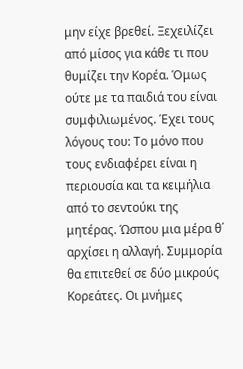μην είχε βρεθεί. Ξεχειλίζει από μίσος για κάθε τι που θυμίζει την Κορέα. Όμως ούτε με τα παιδιά του είναι συμφιλιωμένος. Έχει τους λόγους του: Το μόνο που τους ενδιαφέρει είναι η περιουσία και τα κειμήλια από το σεντούκι της μητέρας. Ώσπου μια μέρα θ΄ αρχίσει η αλλαγή. Συμμορία θα επιτεθεί σε δύο μικρούς Κορεάτες. Οι μνήμες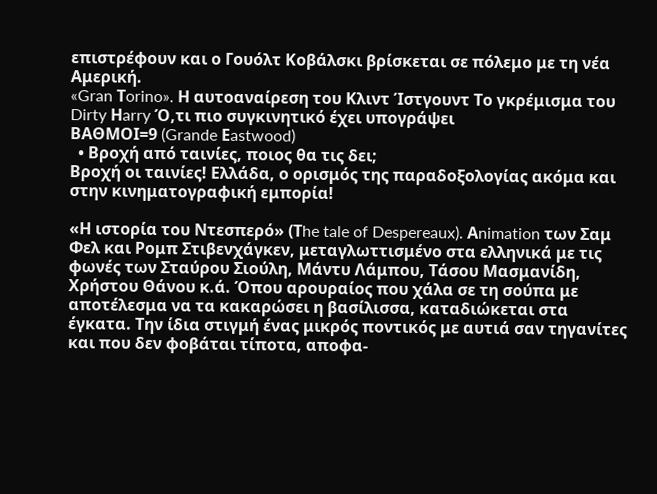επιστρέφουν και ο Γουόλτ Κοβάλσκι βρίσκεται σε πόλεμο με τη νέα Αμερική.
«Gran Τorino». Η αυτοαναίρεση του Κλιντ Ίστγουντ Το γκρέμισμα του Dirty Ηarry Ό,τι πιο συγκινητικό έχει υπογράψει
ΒΑΘΜΟΙ=9 (Grande Εastwood)
  • Βροχή από ταινίες, ποιος θα τις δει;
Βροχή οι ταινίες! Ελλάδα, ο ορισμός της παραδοξολογίας ακόμα και στην κινηματογραφική εμπορία!

«Η ιστορία του Ντεσπερό» (Τhe tale of Despereaux). Αnimation των Σαμ Φελ και Ρομπ Στιβενχάγκεν, μεταγλωττισμένο στα ελληνικά με τις φωνές των Σταύρου Σιούλη, Μάντυ Λάμπου, Τάσου Μασμανίδη, Χρήστου Θάνου κ.ά. Όπου αρουραίος που χάλα σε τη σούπα με αποτέλεσμα να τα κακαρώσει η βασίλισσα, καταδιώκεται στα έγκατα. Την ίδια στιγμή ένας μικρός ποντικός με αυτιά σαν τηγανίτες και που δεν φοβάται τίποτα, αποφα-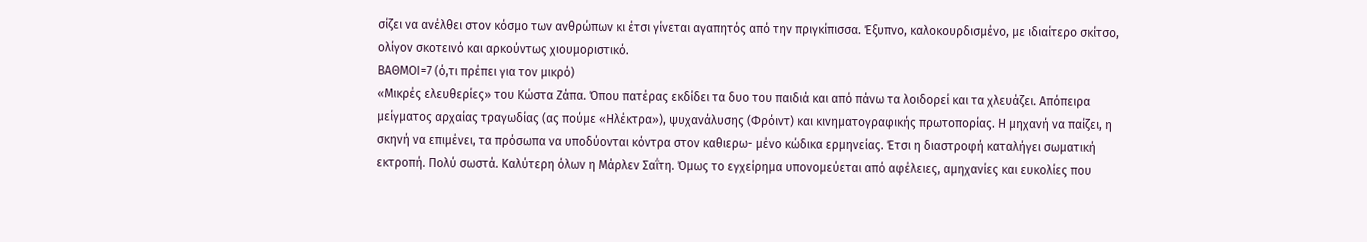σίζει να ανέλθει στον κόσμο των ανθρώπων κι έτσι γίνεται αγαπητός από την πριγκίπισσα. Έξυπνο, καλοκουρδισμένο, με ιδιαίτερο σκίτσο, ολίγον σκοτεινό και αρκούντως χιουμοριστικό.
ΒΑΘΜΟΙ=7 (ό,τι πρέπει για τον μικρό)
«Μικρές ελευθερίες» του Κώστα Ζάπα. Όπου πατέρας εκδίδει τα δυο του παιδιά και από πάνω τα λοιδορεί και τα χλευάζει. Απόπειρα μείγματος αρχαίας τραγωδίας (ας πούμε «Ηλέκτρα»), ψυχανάλυσης (Φρόιντ) και κινηματογραφικής πρωτοπορίας. Η μηχανή να παίζει, η σκηνή να επιμένει, τα πρόσωπα να υποδύονται κόντρα στον καθιερω- μένο κώδικα ερμηνείας. Έτσι η διαστροφή καταλήγει σωματική εκτροπή. Πολύ σωστά. Καλύτερη όλων η Μάρλεν Σαΐτη. Όμως το εγχείρημα υπονομεύεται από αφέλειες, αμηχανίες και ευκολίες που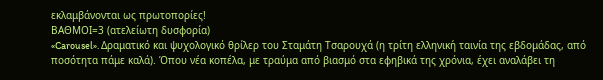εκλαμβάνονται ως πρωτοπορίες!
ΒΑΘΜΟΙ=3 (ατελείωτη δυσφορία)
«Carousel». Δραματικό και ψυχολογικό θρίλερ του Σταμάτη Τσαρουχά (η τρίτη ελληνική ταινία της εβδομάδας, από ποσότητα πάμε καλά). Όπου νέα κοπέλα, με τραύμα από βιασμό στα εφηβικά της χρόνια, έχει αναλάβει τη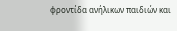φροντίδα ανήλικων παιδιών και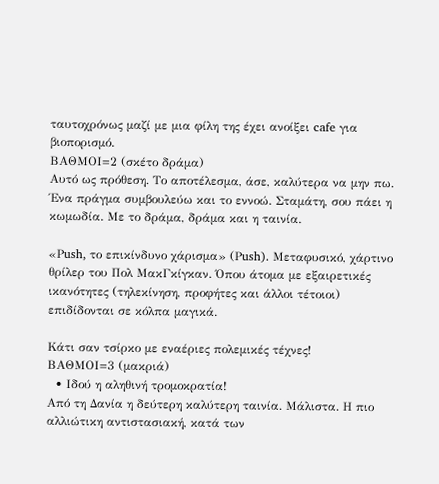ταυτοχρόνως μαζί με μια φίλη της έχει ανοίξει cafe για βιοπορισμό.
ΒΑΘΜΟΙ=2 (σκέτο δράμα)
Αυτό ως πρόθεση. Το αποτέλεσμα, άσε, καλύτερα να μην πω. Ένα πράγμα συμβουλεύω και το εννοώ. Σταμάτη, σου πάει η κωμωδία. Με το δράμα, δράμα και η ταινία.

«Ρush, το επικίνδυνο χάρισμα» (Ρush). Μεταφυσικό, χάρτινο θρίλερ του Πολ ΜακΓκίγκαν. Όπου άτομα με εξαιρετικές ικανότητες (τηλεκίνηση, προφήτες και άλλοι τέτοιοι) επιδίδονται σε κόλπα μαγικά.

Κάτι σαν τσίρκο με εναέριες πολεμικές τέχνες!
ΒΑΘΜΟΙ=3 (μακριά)
  • Ιδού η αληθινή τρομοκρατία!
Από τη Δανία η δεύτερη καλύτερη ταινία. Μάλιστα. Η πιο αλλιώτικη αντιστασιακή, κατά των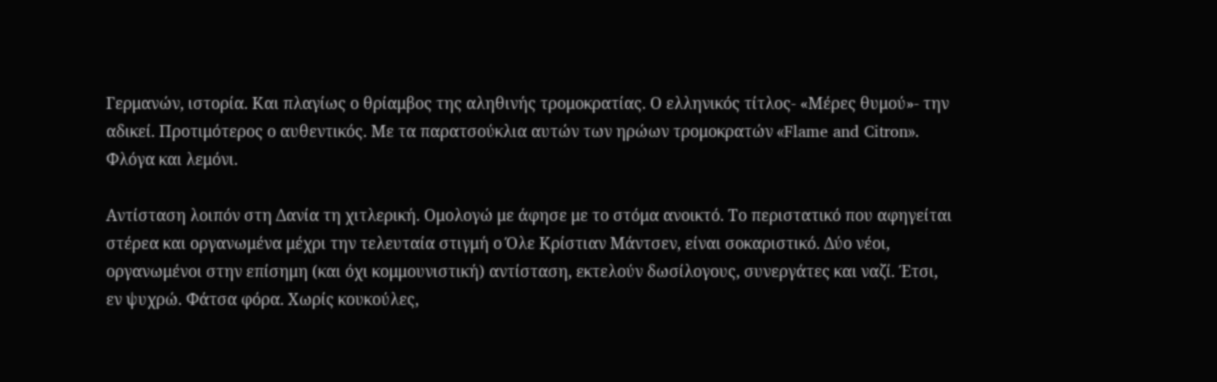Γερμανών, ιστορία. Και πλαγίως ο θρίαμβος της αληθινής τρομοκρατίας. Ο ελληνικός τίτλος- «Μέρες θυμού»- την αδικεί. Προτιμότερος ο αυθεντικός. Με τα παρατσούκλια αυτών των ηρώων τρομοκρατών «Flame and Citron». Φλόγα και λεμόνι.

Αντίσταση λοιπόν στη Δανία τη χιτλερική. Ομολογώ με άφησε με το στόμα ανοικτό. Το περιστατικό που αφηγείται στέρεα και οργανωμένα μέχρι την τελευταία στιγμή ο Όλε Κρίστιαν Μάντσεν, είναι σοκαριστικό. Δύο νέοι, οργανωμένοι στην επίσημη (και όχι κομμουνιστική) αντίσταση, εκτελούν δωσίλογους, συνεργάτες και ναζί. Έτσι, εν ψυχρώ. Φάτσα φόρα. Χωρίς κουκούλες,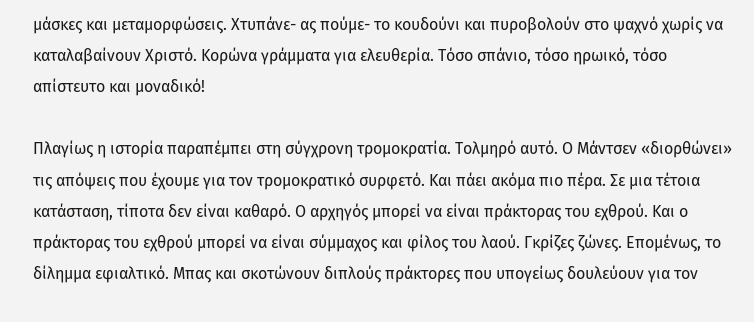μάσκες και μεταμορφώσεις. Χτυπάνε- ας πούμε- το κουδούνι και πυροβολούν στο ψαχνό χωρίς να καταλαβαίνουν Χριστό. Κορώνα γράμματα για ελευθερία. Τόσο σπάνιο, τόσο ηρωικό, τόσο απίστευτο και μοναδικό!

Πλαγίως η ιστορία παραπέμπει στη σύγχρονη τρομοκρατία. Τολμηρό αυτό. Ο Μάντσεν «διορθώνει» τις απόψεις που έχουμε για τον τρομοκρατικό συρφετό. Και πάει ακόμα πιο πέρα. Σε μια τέτοια κατάσταση, τίποτα δεν είναι καθαρό. Ο αρχηγός μπορεί να είναι πράκτορας του εχθρού. Και ο πράκτορας του εχθρού μπορεί να είναι σύμμαχος και φίλος του λαού. Γκρίζες ζώνες. Επομένως, το δίλημμα εφιαλτικό. Μπας και σκοτώνουν διπλούς πράκτορες που υπογείως δουλεύουν για τον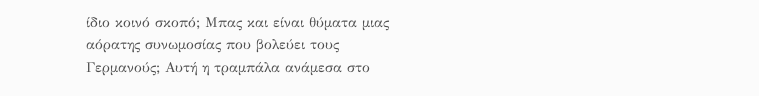ίδιο κοινό σκοπό; Μπας και είναι θύματα μιας αόρατης συνωμοσίας που βολεύει τους Γερμανούς; Αυτή η τραμπάλα ανάμεσα στο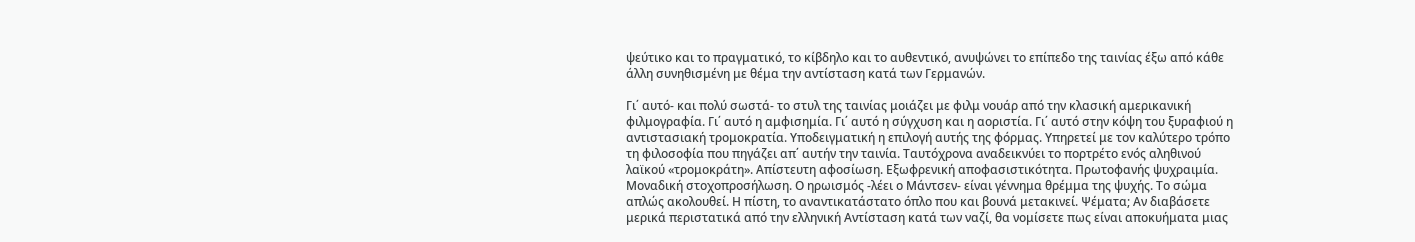ψεύτικο και το πραγματικό, το κίβδηλο και το αυθεντικό, ανυψώνει το επίπεδο της ταινίας έξω από κάθε άλλη συνηθισμένη με θέμα την αντίσταση κατά των Γερμανών.

Γι΄ αυτό- και πολύ σωστά- το στυλ της ταινίας μοιάζει με φιλμ νουάρ από την κλασική αμερικανική φιλμογραφία. Γι΄ αυτό η αμφισημία. Γι΄ αυτό η σύγχυση και η αοριστία. Γι΄ αυτό στην κόψη του ξυραφιού η αντιστασιακή τρομοκρατία. Υποδειγματική η επιλογή αυτής της φόρμας. Υπηρετεί με τον καλύτερο τρόπο τη φιλοσοφία που πηγάζει απ΄ αυτήν την ταινία. Ταυτόχρονα αναδεικνύει το πορτρέτο ενός αληθινού λαϊκού «τρομοκράτη». Απίστευτη αφοσίωση. Εξωφρενική αποφασιστικότητα. Πρωτοφανής ψυχραιμία. Μοναδική στοχοπροσήλωση. Ο ηρωισμός -λέει ο Μάντσεν- είναι γέννημα θρέμμα της ψυχής. Το σώμα απλώς ακολουθεί. Η πίστη, το αναντικατάστατο όπλο που και βουνά μετακινεί. Ψέματα; Αν διαβάσετε μερικά περιστατικά από την ελληνική Αντίσταση κατά των ναζί, θα νομίσετε πως είναι αποκυήματα μιας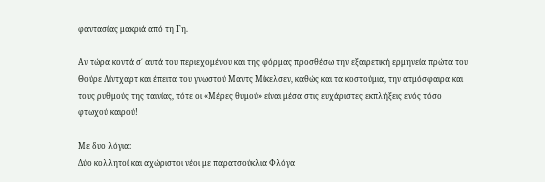φαντασίας μακριά από τη Γη.

Αν τώρα κοντά σ΄ αυτά του περιεχομένου και της φόρμας προσθέσω την εξαιρετική ερμηνεία πρώτα του Θούρε Λίντχαρτ και έπειτα του γνωστού Μαντς Μίκελσεν, καθώς και τα κοστούμια, την ατμόσφαιρα και τους ρυθμούς της ταινίας, τότε οι «Μέρες θυμού» είναι μέσα στις ευχάριστες εκπλήξεις ενός τόσο φτωχού καιρού!

Με δυο λόγια:
Δύο κολλητοί και αχώριστοι νέοι με παρατσούκλια Φλόγα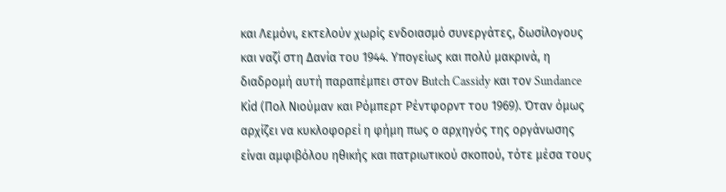και Λεμόνι, εκτελούν χωρίς ενδοιασμό συνεργάτες, δωσίλογους και ναζί στη Δανία του 1944. Υπογείως και πολύ μακρινά, η διαδρομή αυτή παραπέμπει στον Βutch Cassidy και τον Sundance Κid (Πολ Νιούμαν και Ρόμπερτ Ρέντφορντ του 1969). Όταν όμως αρχίζει να κυκλοφορεί η φήμη πως ο αρχηγός της οργάνωσης είναι αμφιβόλου ηθικής και πατριωτικού σκοπού, τότε μέσα τους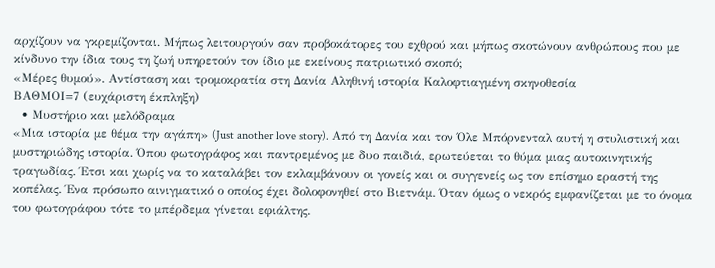αρχίζουν να γκρεμίζονται. Μήπως λειτουργούν σαν προβοκάτορες του εχθρού και μήπως σκοτώνουν ανθρώπους που με κίνδυνο την ίδια τους τη ζωή υπηρετούν τον ίδιο με εκείνους πατριωτικό σκοπό;
«Μέρες θυμού». Αντίσταση και τρομοκρατία στη Δανία Αληθινή ιστορία Καλοφτιαγμένη σκηνοθεσία
ΒΑΘΜΟΙ=7 (ευχάριστη έκπληξη)
  • Μυστήριο και μελόδραμα
«Μια ιστορία με θέμα την αγάπη» (Just another love story). Από τη Δανία και τον Όλε Μπόρνενταλ αυτή η στυλιστική και μυστηριώδης ιστορία. Όπου φωτογράφος και παντρεμένος με δυο παιδιά, ερωτεύεται το θύμα μιας αυτοκινητικής τραγωδίας. Έτσι και χωρίς να το καταλάβει τον εκλαμβάνουν οι γονείς και οι συγγενείς ως τον επίσημο εραστή της κοπέλας. Ένα πρόσωπο αινιγματικό ο οποίος έχει δολοφονηθεί στο Βιετνάμ. Όταν όμως ο νεκρός εμφανίζεται με το όνομα του φωτογράφου τότε το μπέρδεμα γίνεται εφιάλτης.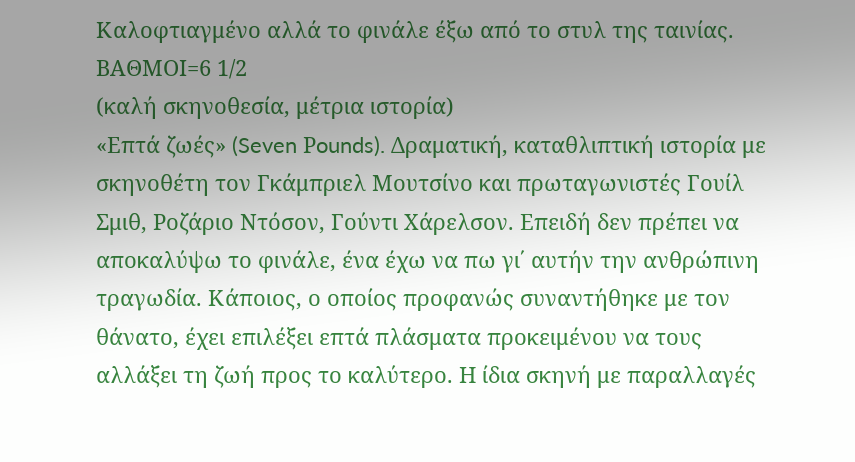Καλοφτιαγμένο αλλά το φινάλε έξω από το στυλ της ταινίας.
ΒΑΘΜΟΙ=6 1/2
(καλή σκηνοθεσία, μέτρια ιστορία)
«Επτά ζωές» (Seven Ρounds). Δραματική, καταθλιπτική ιστορία με σκηνοθέτη τον Γκάμπριελ Μουτσίνο και πρωταγωνιστές Γουίλ Σμιθ, Ροζάριο Ντόσον, Γούντι Χάρελσον. Επειδή δεν πρέπει να αποκαλύψω το φινάλε, ένα έχω να πω γι΄ αυτήν την ανθρώπινη τραγωδία. Κάποιος, ο οποίος προφανώς συναντήθηκε με τον θάνατο, έχει επιλέξει επτά πλάσματα προκειμένου να τους αλλάξει τη ζωή προς το καλύτερο. Η ίδια σκηνή με παραλλαγές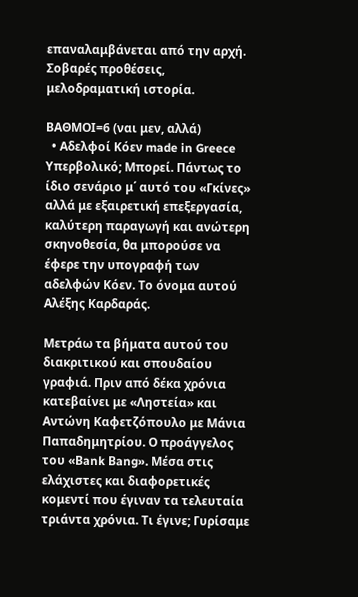επαναλαμβάνεται από την αρχή. Σοβαρές προθέσεις, μελοδραματική ιστορία.

ΒΑΘΜΟΙ=6 (ναι μεν, αλλά)
  • Αδελφοί Κόεν made in Greece
Υπερβολικό; Μπορεί. Πάντως το ίδιο σενάριο μ΄ αυτό του «Γκίνες» αλλά με εξαιρετική επεξεργασία, καλύτερη παραγωγή και ανώτερη σκηνοθεσία, θα μπορούσε να έφερε την υπογραφή των αδελφών Κόεν. Το όνομα αυτού Αλέξης Καρδαράς.

Μετράω τα βήματα αυτού του διακριτικού και σπουδαίου γραφιά. Πριν από δέκα χρόνια κατεβαίνει με «Ληστεία» και Αντώνη Καφετζόπουλο με Μάνια Παπαδημητρίου. Ο προάγγελος του «Βank Βang». Μέσα στις ελάχιστες και διαφορετικές κομεντί που έγιναν τα τελευταία τριάντα χρόνια. Τι έγινε; Γυρίσαμε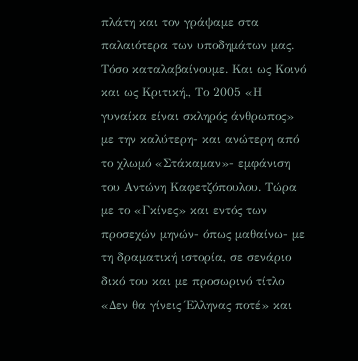πλάτη και τον γράψαμε στα παλαιότερα των υποδημάτων μας. Τόσο καταλαβαίνουμε. Και ως Κοινό και ως Κριτική., Το 2005 «Η γυναίκα είναι σκληρός άνθρωπος» με την καλύτερη- και ανώτερη από το χλωμό «Στάκαμαν»- εμφάνιση του Αντώνη Καφετζόπουλου. Τώρα με το «Γκίνες» και εντός των προσεχών μηνών- όπως μαθαίνω- με τη δραματική ιστορία, σε σενάριο δικό του και με προσωρινό τίτλο «Δεν θα γίνεις Έλληνας ποτέ» και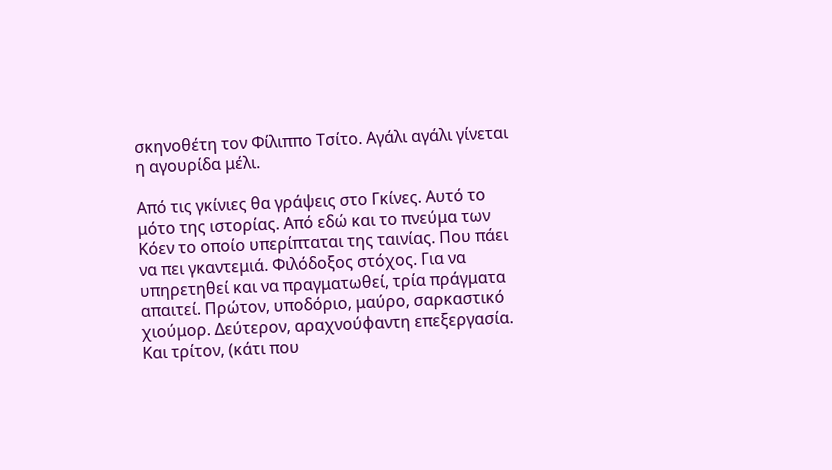σκηνοθέτη τον Φίλιππο Τσίτο. Αγάλι αγάλι γίνεται η αγουρίδα μέλι.

Από τις γκίνιες θα γράψεις στο Γκίνες. Αυτό το μότο της ιστορίας. Από εδώ και το πνεύμα των Κόεν το οποίο υπερίπταται της ταινίας. Που πάει να πει γκαντεμιά. Φιλόδοξος στόχος. Για να υπηρετηθεί και να πραγματωθεί, τρία πράγματα απαιτεί. Πρώτον, υποδόριο, μαύρο, σαρκαστικό χιούμορ. Δεύτερον, αραχνούφαντη επεξεργασία. Και τρίτον, (κάτι που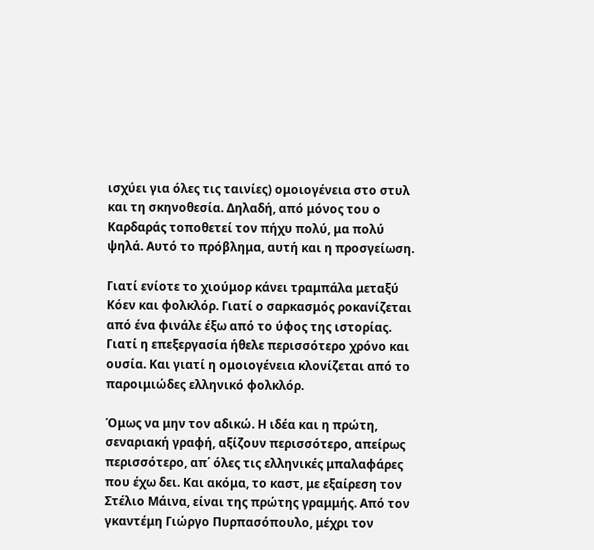ισχύει για όλες τις ταινίες) ομοιογένεια στο στυλ και τη σκηνοθεσία. Δηλαδή, από μόνος του ο Καρδαράς τοποθετεί τον πήχυ πολύ, μα πολύ ψηλά. Αυτό το πρόβλημα, αυτή και η προσγείωση.

Γιατί ενίοτε το χιούμορ κάνει τραμπάλα μεταξύ Κόεν και φολκλόρ. Γιατί ο σαρκασμός ροκανίζεται από ένα φινάλε έξω από το ύφος της ιστορίας. Γιατί η επεξεργασία ήθελε περισσότερο χρόνο και ουσία. Και γιατί η ομοιογένεια κλονίζεται από το παροιμιώδες ελληνικό φολκλόρ.

Όμως να μην τον αδικώ. Η ιδέα και η πρώτη, σεναριακή γραφή, αξίζουν περισσότερο, απείρως περισσότερο, απ΄ όλες τις ελληνικές μπαλαφάρες που έχω δει. Και ακόμα, το καστ, με εξαίρεση τον Στέλιο Μάινα, είναι της πρώτης γραμμής. Από τον γκαντέμη Γιώργο Πυρπασόπουλο, μέχρι τον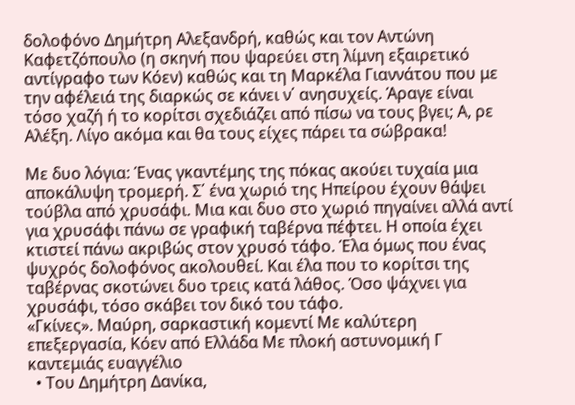δολοφόνο Δημήτρη Αλεξανδρή, καθώς και τον Αντώνη Καφετζόπουλο (η σκηνή που ψαρεύει στη λίμνη εξαιρετικό αντίγραφο των Κόεν) καθώς και τη Μαρκέλα Γιαννάτου που με την αφέλειά της διαρκώς σε κάνει ν΄ ανησυχείς. Άραγε είναι τόσο χαζή ή το κορίτσι σχεδιάζει από πίσω να τους βγει; Α, ρε Αλέξη. Λίγο ακόμα και θα τους είχες πάρει τα σώβρακα!

Με δυο λόγια: Ένας γκαντέμης της πόκας ακούει τυχαία μια αποκάλυψη τρομερή. Σ΄ ένα χωριό της Ηπείρου έχουν θάψει τούβλα από χρυσάφι. Μια και δυο στο χωριό πηγαίνει αλλά αντί για χρυσάφι πάνω σε γραφική ταβέρνα πέφτει. Η οποία έχει κτιστεί πάνω ακριβώς στον χρυσό τάφο. Έλα όμως που ένας ψυχρός δολοφόνος ακολουθεί. Και έλα που το κορίτσι της ταβέρνας σκοτώνει δυο τρεις κατά λάθος. Όσο ψάχνει για χρυσάφι, τόσο σκάβει τον δικό του τάφο.
«Γκίνες». Μαύρη, σαρκαστική κομεντί Με καλύτερη επεξεργασία, Κόεν από Ελλάδα Με πλοκή αστυνομική Γ καντεμιάς ευαγγέλιο
  • Του Δημήτρη Δανίκα,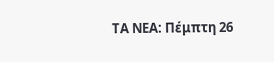ΤΑ ΝΕΑ: Πέμπτη 26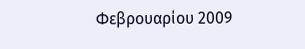Φεβρουαρίου 2009